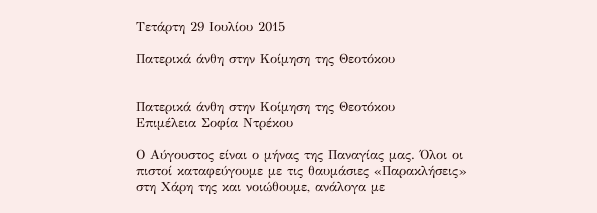Τετάρτη 29 Ιουλίου 2015

Πατερικά άνθη στην Kοίμηση της Θεοτόκου


Πατερικά άνθη στην Kοίμηση της Θεοτόκου
Επιμέλεια Σοφία Ντρέκου

Ο Αύγουστος είναι ο μήνας της Παναγίας μας. Όλοι οι πιστοί καταφεύγουμε με τις θαυμάσιες «Παρακλήσεις» στη Χάρη της και νοιώθουμε, ανάλογα με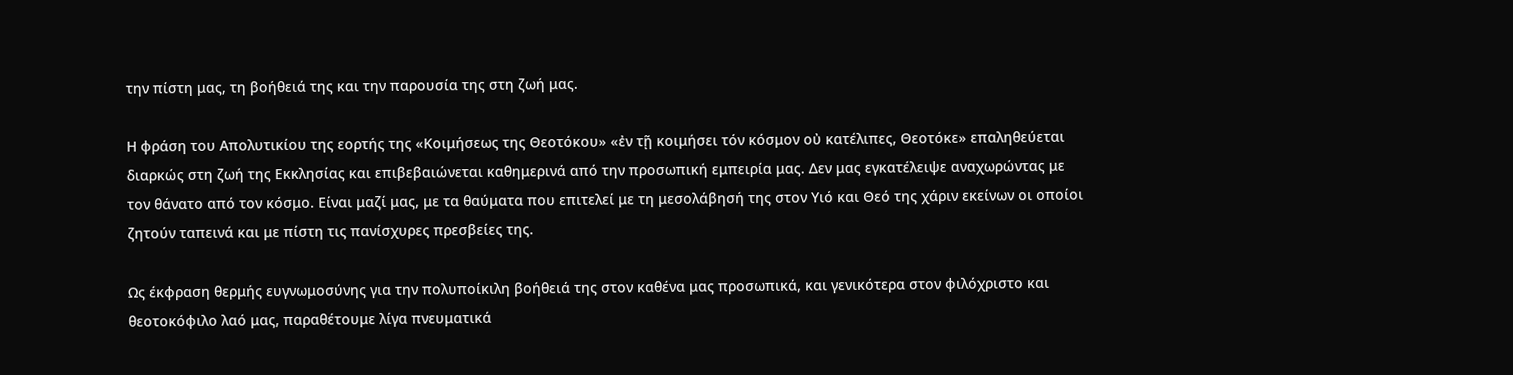την πίστη μας, τη βοήθειά της και την παρουσία της στη ζωή μας.

Η φράση του Απολυτικίου της εορτής της «Κοιμήσεως της Θεοτόκου» «ἐν τῇ κοιμήσει τόν κόσμον οὐ κατέλιπες, Θεοτόκε» επαληθεύεται διαρκώς στη ζωή της Εκκλησίας και επιβεβαιώνεται καθημερινά από την προσωπική εμπειρία μας. Δεν μας εγκατέλειψε αναχωρώντας με τον θάνατο από τον κόσμο. Είναι μαζί μας, με τα θαύματα που επιτελεί με τη μεσολάβησή της στον Υιό και Θεό της χάριν εκείνων οι οποίοι ζητούν ταπεινά και με πίστη τις πανίσχυρες πρεσβείες της.

Ως έκφραση θερμής ευγνωμοσύνης για την πολυποίκιλη βοήθειά της στον καθένα μας προσωπικά, και γενικότερα στον φιλόχριστο και θεοτοκόφιλο λαό μας, παραθέτουμε λίγα πνευματικά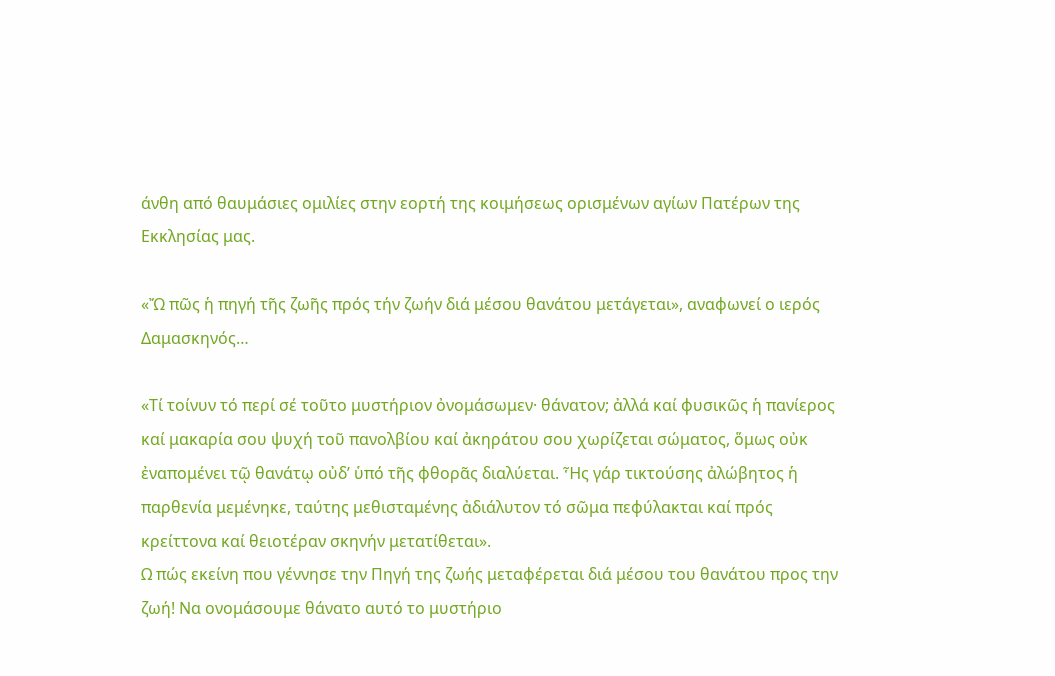άνθη από θαυμάσιες ομιλίες στην εορτή της κοιμήσεως ορισμένων αγίων Πατέρων της Εκκλησίας μας.

«Ὤ πῶς ἡ πηγή τῆς ζωῆς πρός τήν ζωήν διά μέσου θανάτου μετάγεται», αναφωνεί ο ιερός Δαμασκηνός…

«Τί τοίνυν τό περί σέ τοῦτο μυστήριον ὀνομάσωμεν· θάνατον; ἀλλά καί φυσικῶς ἡ πανίερος καί μακαρία σου ψυχή τοῦ πανολβίου καί ἀκηράτου σου χωρίζεται σώματος, ὅμως οὐκ ἐναπομένει τῷ θανάτῳ οὐδ’ ὑπό τῆς φθορᾶς διαλύεται. Ἧς γάρ τικτούσης ἀλώβητος ἡ παρθενία μεμένηκε, ταύτης μεθισταμένης ἀδιάλυτον τό σῶμα πεφύλακται καί πρός κρείττονα καί θειοτέραν σκηνήν μετατίθεται».
Ω πώς εκείνη που γέννησε την Πηγή της ζωής μεταφέρεται διά μέσου του θανάτου προς την ζωή! Να ονομάσουμε θάνατο αυτό το μυστήριο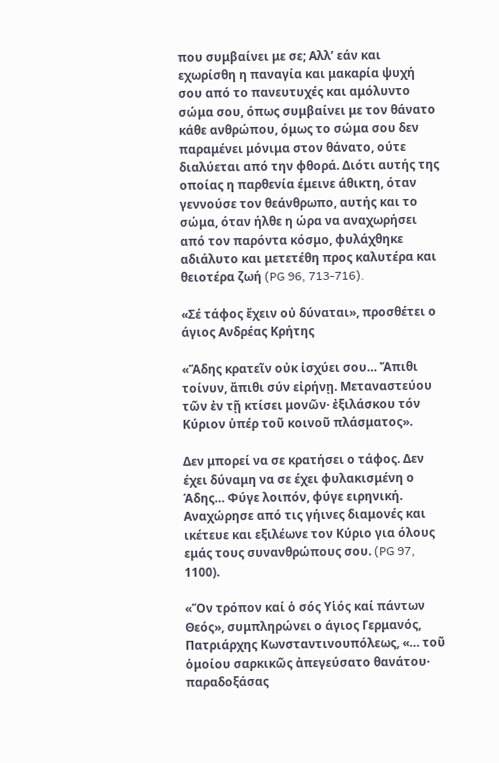που συμβαίνει με σε; Αλλ’ εάν και εχωρίσθη η παναγία και μακαρία ψυχή σου από το πανευτυχές και αμόλυντο σώμα σου, όπως συμβαίνει με τον θάνατο κάθε ανθρώπου, όμως το σώμα σου δεν παραμένει μόνιμα στον θάνατο, ούτε διαλύεται από την φθορά. Διότι αυτής της οποίας η παρθενία έμεινε άθικτη, όταν γεννούσε τον θεάνθρωπο, αυτής και το σώμα, όταν ήλθε η ώρα να αναχωρήσει από τον παρόντα κόσμο, φυλάχθηκε αδιάλυτο και μετετέθη προς καλυτέρα και θειοτέρα ζωή (PG 96, 713-716).

«Σέ τάφος ἔχειν οὐ δύναται», προσθέτει ο άγιος Ανδρέας Κρήτης

«Ἅδης κρατεῖν οὐκ ἰσχύει σου… Ἄπιθι τοίνυν, ἄπιθι σύν εἰρήνῃ. Μεταναστεύου τῶν ἐν τῇ κτίσει μονῶν· ἐξιλάσκου τόν Κύριον ὑπέρ τοῦ κοινοῦ πλάσματος».

Δεν μπορεί να σε κρατήσει ο τάφος. Δεν έχει δύναμη να σε έχει φυλακισμένη ο Άδης… Φύγε λοιπόν, φύγε ειρηνική. Αναχώρησε από τις γήινες διαμονές και ικέτευε και εξιλέωνε τον Κύριο για όλους εμάς τους συνανθρώπους σου. (PG 97, 1100).

«Ὅν τρόπον καί ὁ σός Υἱός καί πάντων Θεός», συμπληρώνει ο άγιος Γερμανός, Πατριάρχης Κωνσταντινουπόλεως, «… τοῦ ὁμοίου σαρκικῶς ἀπεγεύσατο θανάτου· παραδοξάσας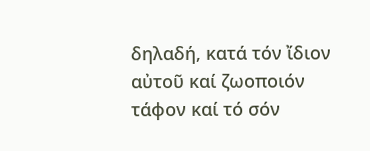δηλαδή, κατά τόν ἴδιον αὐτοῦ καί ζωοποιόν τάφον καί τό σόν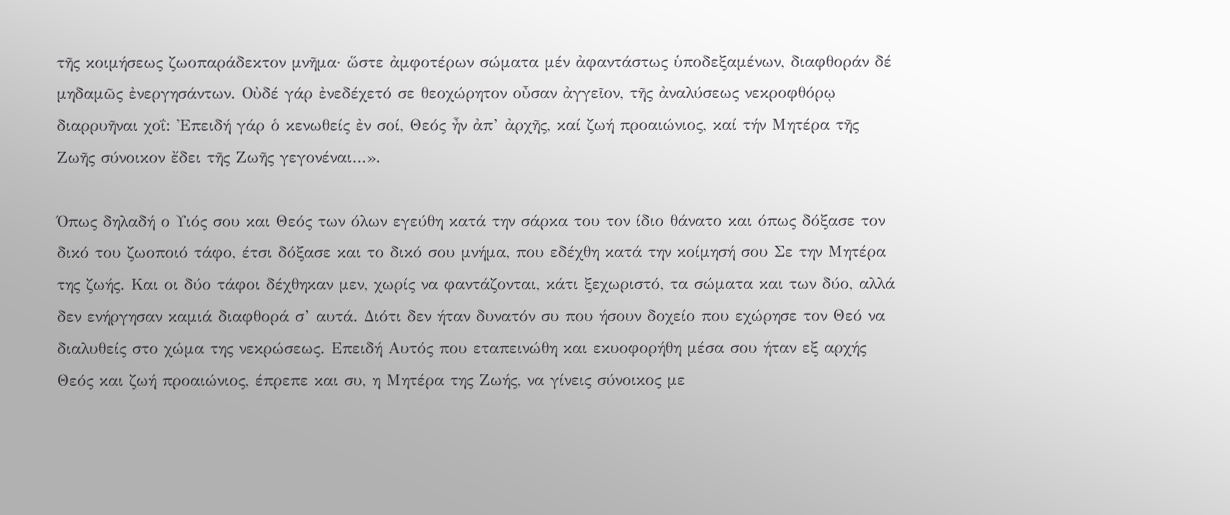τῆς κοιμήσεως ζωοπαράδεκτον μνῆμα· ὥστε ἀμφοτέρων σώματα μέν ἀφαντάστως ὑποδεξαμένων, διαφθοράν δέ μηδαμῶς ἐνεργησάντων. Οὐδέ γάρ ἐνεδέχετό σε θεοχώρητον οὖσαν ἀγγεῖον, τῆς ἀναλύσεως νεκροφθόρῳ διαρρυῆναι χοΐ: Ἐπειδή γάρ ὁ κενωθείς ἐν σοί, Θεός ἦν ἀπ’ ἀρχῆς, καί ζωή προαιώνιος, καί τήν Μητέρα τῆς Ζωῆς σύνοικον ἔδει τῆς Ζωῆς γεγονέναι…».

Όπως δηλαδή ο Υιός σου και Θεός των όλων εγεύθη κατά την σάρκα του τον ίδιο θάνατο και όπως δόξασε τον δικό του ζωοποιό τάφο, έτσι δόξασε και το δικό σου μνήμα, που εδέχθη κατά την κοίμησή σου Σε την Μητέρα της ζωής. Και οι δύο τάφοι δέχθηκαν μεν, χωρίς να φαντάζονται, κάτι ξεχωριστό, τα σώματα και των δύο, αλλά δεν ενήργησαν καμιά διαφθορά σ’ αυτά. Διότι δεν ήταν δυνατόν συ που ήσουν δοχείο που εχώρησε τον Θεό να διαλυθείς στο χώμα της νεκρώσεως. Επειδή Αυτός που εταπεινώθη και εκυοφορήθη μέσα σου ήταν εξ αρχής Θεός και ζωή προαιώνιος, έπρεπε και συ, η Μητέρα της Ζωής, να γίνεις σύνοικος με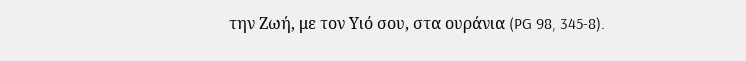την Ζωή, με τον Υιό σου, στα ουράνια (PG 98, 345-8).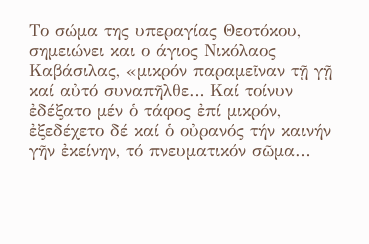Το σώμα της υπεραγίας Θεοτόκου, σημειώνει και ο άγιος Νικόλαος Καβάσιλας, «μικρόν παραμεῖναν τῇ γῇ καί αὐτό συναπῆλθε… Καί τοίνυν ἐδέξατο μέν ὁ τάφος ἐπί μικρόν, ἐξεδέχετο δέ καί ὁ οὐρανός τήν καινήν γῆν ἐκείνην, τό πνευματικόν σῶμα…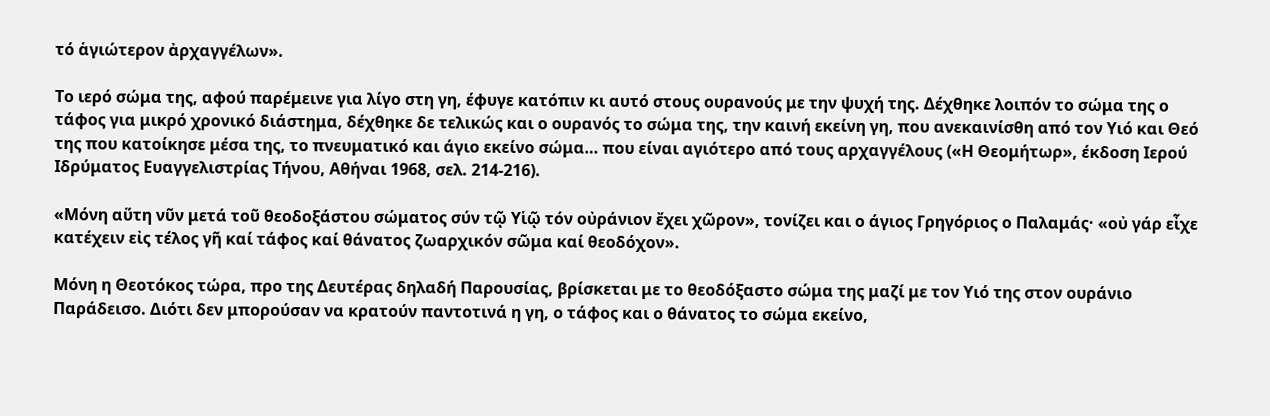τό ἁγιώτερον ἀρχαγγέλων».

Το ιερό σώμα της, αφού παρέμεινε για λίγο στη γη, έφυγε κατόπιν κι αυτό στους ουρανούς με την ψυχή της. Δέχθηκε λοιπόν το σώμα της ο τάφος για μικρό χρονικό διάστημα, δέχθηκε δε τελικώς και ο ουρανός το σώμα της, την καινή εκείνη γη, που ανεκαινίσθη από τον Υιό και Θεό της που κατοίκησε μέσα της, το πνευματικό και άγιο εκείνο σώμα… που είναι αγιότερο από τους αρχαγγέλους («Η Θεομήτωρ», έκδοση Ιερού Ιδρύματος Ευαγγελιστρίας Τήνου, Αθήναι 1968, σελ. 214-216).

«Μόνη αὕτη νῦν μετά τοῦ θεοδοξάστου σώματος σύν τῷ Υἱῷ τόν οὐράνιον ἔχει χῶρον», τονίζει και ο άγιος Γρηγόριος ο Παλαμάς· «οὐ γάρ εἶχε κατέχειν εἰς τέλος γῆ καί τάφος καί θάνατος ζωαρχικόν σῶμα καί θεοδόχον».

Μόνη η Θεοτόκος τώρα, προ της Δευτέρας δηλαδή Παρουσίας, βρίσκεται με το θεοδόξαστο σώμα της μαζί με τον Υιό της στον ουράνιο Παράδεισο. Διότι δεν μπορούσαν να κρατούν παντοτινά η γη, ο τάφος και ο θάνατος το σώμα εκείνο,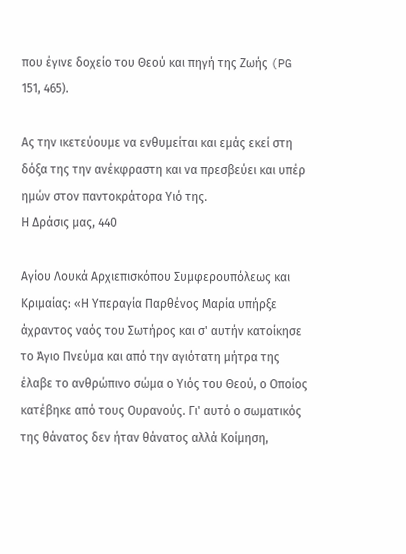που έγινε δοχείο του Θεού και πηγή της Ζωής (PG 151, 465).

Ας την ικετεύουμε να ενθυμείται και εμάς εκεί στη δόξα της την ανέκφραστη και να πρεσβεύει και υπέρ ημών στον παντοκράτορα Υιό της.
Η Δράσις μας, 440

Αγίου Λουκά Αρχιεπισκόπου Συμφερουπόλεως και Κριμαίας: «Η Υπεραγία Παρθένος Μαρία υπήρξε άχραντος ναός του Σωτήρος και σ' αυτήν κατοίκησε το Άγιο Πνεύμα και από την αγιότατη μήτρα της έλαβε το ανθρώπινο σώμα ο Υιός του Θεού, ο Οποίος κατέβηκε από τους Ουρανούς. Γι' αυτό ο σωματικός της θάνατος δεν ήταν θάνατος αλλά Κοίμηση,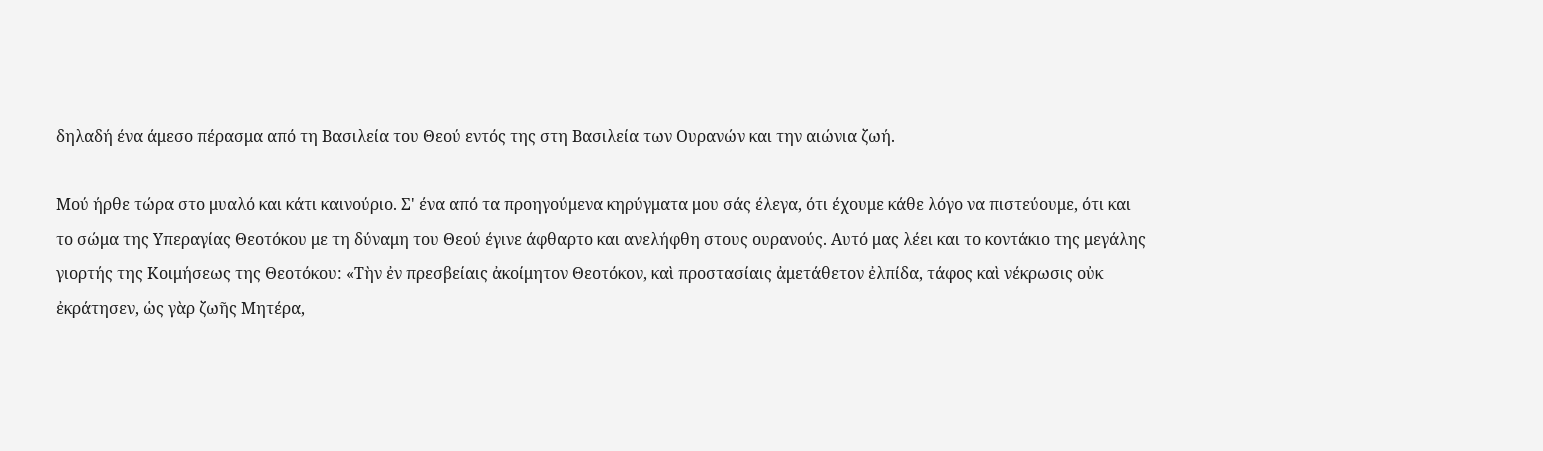δηλαδή ένα άμεσο πέρασμα από τη Βασιλεία του Θεού εντός της στη Βασιλεία των Ουρανών και την αιώνια ζωή.

Μού ήρθε τώρα στο μυαλό και κάτι καινούριο. Σ' ένα από τα προηγούμενα κηρύγματα μου σάς έλεγα, ότι έχουμε κάθε λόγο να πιστεύουμε, ότι και το σώμα της Υπεραγίας Θεοτόκου με τη δύναμη του Θεού έγινε άφθαρτο και ανελήφθη στους ουρανούς. Αυτό μας λέει και το κοντάκιο της μεγάλης γιορτής της Κοιμήσεως της Θεοτόκου: «Τὴν ἐν πρεσβείαις ἀκοίμητον Θεοτόκον, καὶ προστασίαις ἀμετάθετον ἐλπίδα, τάφος καὶ νέκρωσις οὐκ ἐκράτησεν, ὡς γὰρ ζωῆς Μητέρα,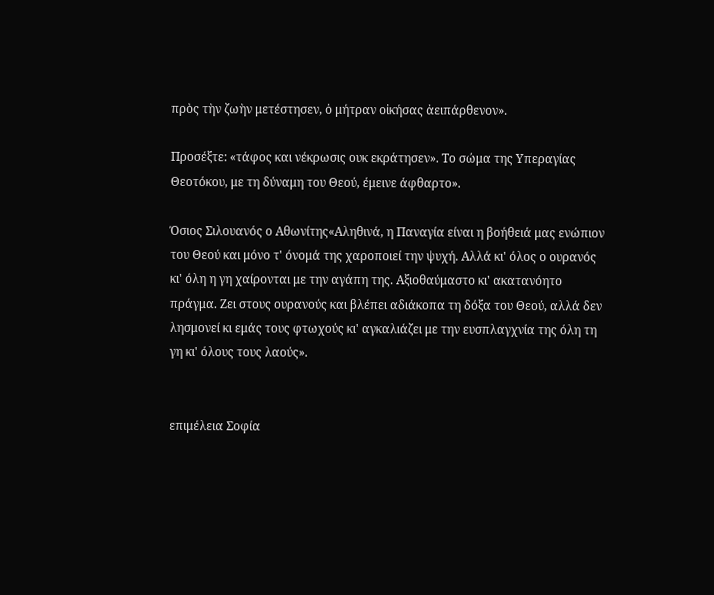πρὸς τὴν ζωὴν μετέστησεν, ὁ μήτραν οἰκήσας ἀειπάρθενον».

Προσέξτε: «τάφος και νέκρωσις ουκ εκράτησεν». Το σώμα της Υπεραγίας Θεοτόκου, με τη δύναμη του Θεού, έμεινε άφθαρτο».

Όσιος Σιλουανός ο Αθωνίτης«Αληθινά, η Παναγία είναι η βοήθειά μας ενώπιον του Θεού και μόνο τ' όνομά της χαροποιεί την ψυχή. Αλλά κι' όλος ο ουρανός κι' όλη η γη χαίρονται με την αγάπη της. Αξιοθαύμαστο κι' ακατανόητο πράγμα. Ζει στους ουρανούς και βλέπει αδιάκοπα τη δόξα του Θεού, αλλά δεν λησμονεί κι εμάς τους φτωχούς κι' αγκαλιάζει με την ευσπλαγχνία της όλη τη γη κι' όλους τους λαούς».


επιμέλεια Σοφία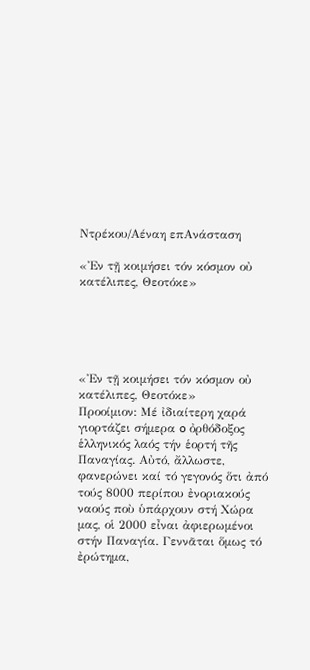Ντρέκου/Αέναη επΑνάσταση

«Ἐν τῇ κοιμήσει τόν κόσμον οὐ κατέλιπες, Θεοτόκε»





«Ἐν τῇ κοιμήσει τόν κόσμον οὐ κατέλιπες, Θεοτόκε»
Προοίμιον: Μέ ἰδιαίτερη χαρά γιορτάζει σήμερα o ὀρθόδοξος ἑλληνικός λαός τήν ἑορτή τῆς Παναγίας. Αὐτό, ἄλλωστε, φανερώνει καί τό γεγονός ὅτι ἀπό τούς 8000 περίπου ἐνοριακούς ναούς ποὺ ὑπάρχουν στή Χώρα μας, οἱ 2000 εἶναι ἀφιερωμένοι στήν Παναγία. Γεννᾶται ὅμως τό ἐρώτημα,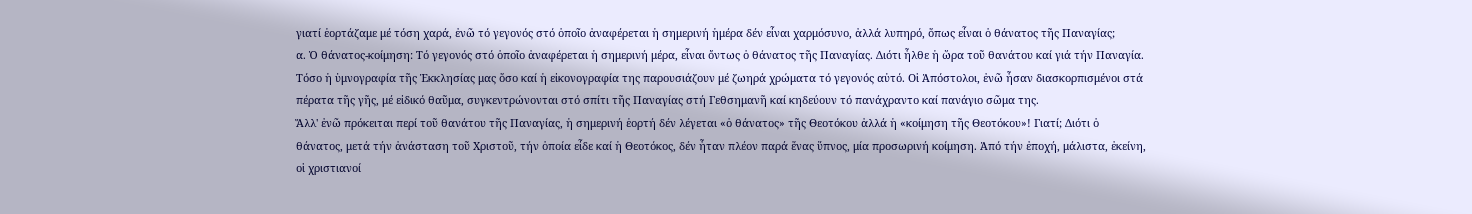γιατί ἑορτάζαμε μέ τόση χαρά, ἐνῶ τό γεγονός στό ὁποῖο ἀναφέρεται ἡ σημερινή ἡμέρα δέν εἶναι χαρμόσυνο, ἀλλά λυπηρό, ὅπως εἶναι ὁ θάνατος τῆς Παναγίας;
α. Ὁ θάνατος-κοίμηση: Τό γεγονός στό ὁποῖο ἀναφέρεται ἡ σημερινή μέρα, εἶναι ὄντως ὁ θάνατος τῆς Παναγίας. Διότι ἦλθε ἡ ὥρα τοῦ θανάτου καί γιά τήν Παναγία. Τόσο ἡ ὑμνογραφία τῆς Ἐκκλησίας μας ὅσο καί ἡ εἰκονογραφία της παρουσιάζουν μέ ζωηρά χρώματα τό γεγονός αὐτό. Οἱ Ἀπόστολοι, ἐνῶ ἦσαν διασκορπισμένοι στά πέρατα τῆς γῆς, μέ εἰδικό θαῦμα, συγκεντρώνονται στό σπίτι τῆς Παναγίας στή Γεθσημανῆ καί κηδεύουν τό πανάχραντο καί πανάγιο σῶμα της.
Ἄλλ' ἐνῶ πρόκειται περί τοῦ θανάτου τῆς Παναγίας, ἡ σημερινή ἑορτή δέν λέγεται «ὁ θάνατος» τῆς Θεοτόκου ἀλλά ἡ «κοίμηση τῆς Θεοτόκου»! Γιατί; Διότι ὁ θάνατος, μετά τήν ἀνάσταση τοῦ Χριστοῦ, τήν ὁποία εἶδε καί ἡ Θεοτόκος, δέν ἦταν πλέον παρά ἕνας ὕπνος, μία προσωρινή κοίμηση. Ἀπό τήν ἐποχή, μάλιστα, ἐκείνη, οἱ χριστιανοί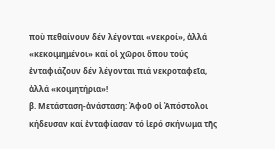ποὺ πεθαίνουν δέν λέγονται «νεκροί», ἀλλά «κεκοιμημένοι» καί οἱ χῶροι ὅπου τούς ἐνταφιάζουν δέν λέγονται πιά νεκροταφεῖα, ἀλλά «κοιμητήρια»!
β. Μετάσταση-ἀνάσταση: Ἀφοῦ οἱ Ἀπόστολοι κήδευσαν καί ἐνταφίασαν τό ἱερό σκήνωμα τῆς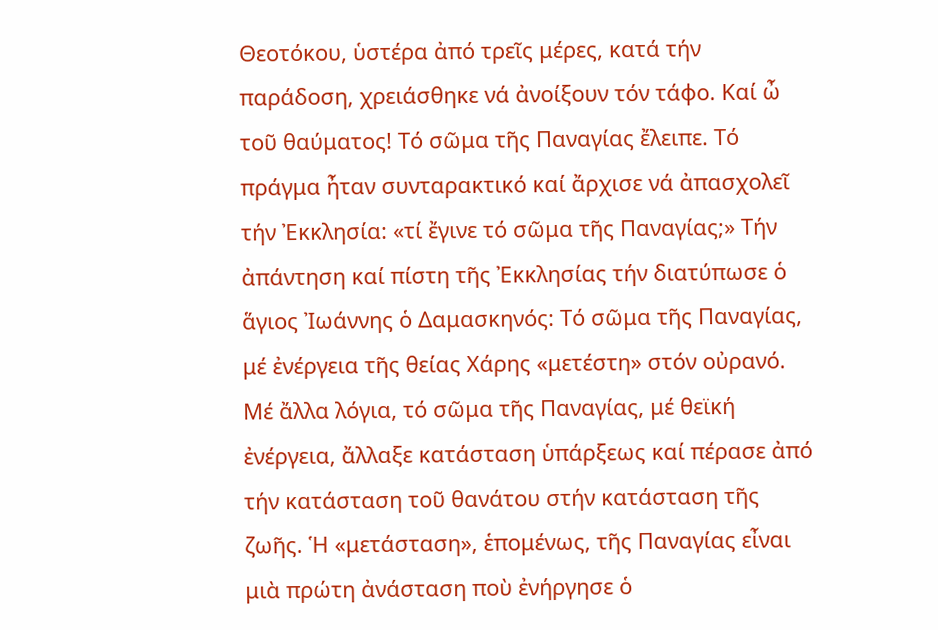Θεοτόκου, ὑστέρα ἀπό τρεῖς μέρες, κατά τήν παράδοση, χρειάσθηκε νά ἀνοίξουν τόν τάφο. Καί ὦ τοῦ θαύματος! Τό σῶμα τῆς Παναγίας ἔλειπε. Τό πράγμα ἦταν συνταρακτικό καί ἄρχισε νά ἀπασχολεῖ τήν Ἐκκλησία: «τί ἔγινε τό σῶμα τῆς Παναγίας;» Τήν ἀπάντηση καί πίστη τῆς Ἐκκλησίας τήν διατύπωσε ὁ ἅγιος Ἰωάννης ὁ Δαμασκηνός: Τό σῶμα τῆς Παναγίας, μέ ἐνέργεια τῆς θείας Χάρης «μετέστη» στόν οὐρανό. Μέ ἄλλα λόγια, τό σῶμα τῆς Παναγίας, μέ θεϊκή ἐνέργεια, ἄλλαξε κατάσταση ὑπάρξεως καί πέρασε ἀπό τήν κατάσταση τοῦ θανάτου στήν κατάσταση τῆς ζωῆς. Ἡ «μετάσταση», ἑπομένως, τῆς Παναγίας εἶναι μιὰ πρώτη ἀνάσταση ποὺ ἐνήργησε ὁ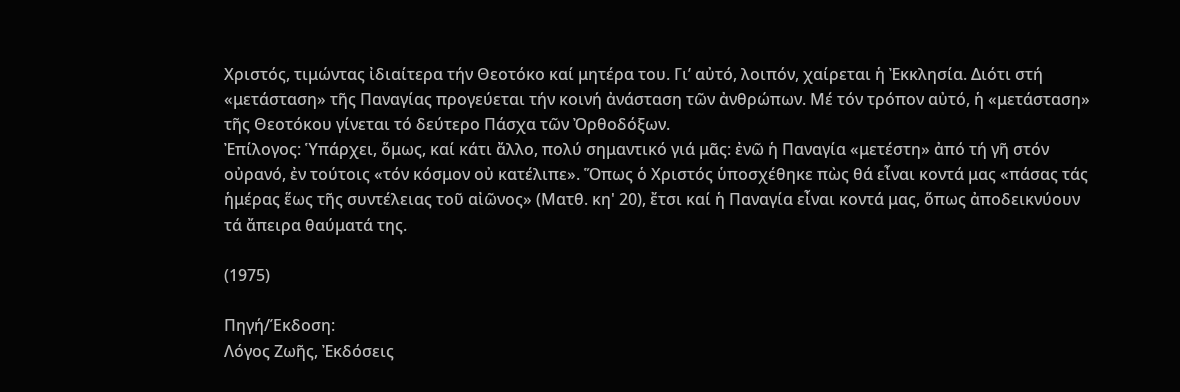Χριστός, τιμώντας ἰδιαίτερα τήν Θεοτόκο καί μητέρα του. Γι’ αὐτό, λοιπόν, χαίρεται ἡ Ἐκκλησία. Διότι στή «μετάσταση» τῆς Παναγίας προγεύεται τήν κοινή ἀνάσταση τῶν ἀνθρώπων. Μέ τόν τρόπον αὐτό, ἡ «μετάσταση» τῆς Θεοτόκου γίνεται τό δεύτερο Πάσχα τῶν Ὀρθοδόξων.
Ἐπίλογος: Ὑπάρχει, ὅμως, καί κάτι ἄλλο, πολύ σημαντικό γιά μᾶς: ἐνῶ ἡ Παναγία «μετέστη» ἀπό τή γῆ στόν οὐρανό, ἐν τούτοις «τόν κόσμον οὐ κατέλιπε». Ὅπως ὁ Χριστός ὑποσχέθηκε πὼς θά εἶναι κοντά μας «πάσας τάς ἡμέρας ἕως τῆς συντέλειας τοῦ αἰῶνος» (Ματθ. κη' 20), ἔτσι καί ἡ Παναγία εἶναι κοντά μας, ὅπως ἀποδεικνύουν τά ἄπειρα θαύματά της.

(1975)

Πηγή/Έκδοση:
Λόγος Ζωῆς, Ἐκδόσεις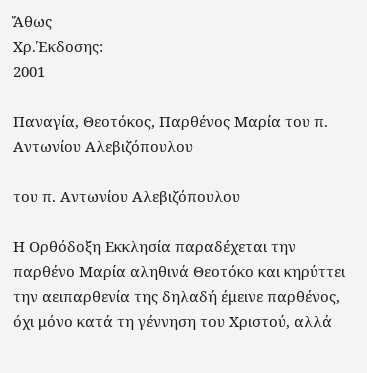Ἄθως
Χρ.Έκδοσης:
2001

Παναγία, Θεοτόκος, Παρθένος Μαρία του π. Αντωνίου Αλεβιζόπουλου

του π. Αντωνίου Αλεβιζόπουλου

Η Ορθόδοξη Εκκλησία παραδέχεται την παρθένο Μαρία αληθινά Θεοτόκο και κηρύττει την αειπαρθενία της δηλαδή έμεινε παρθένος, όχι μόνο κατά τη γέννηση του Xριστoύ, αλλά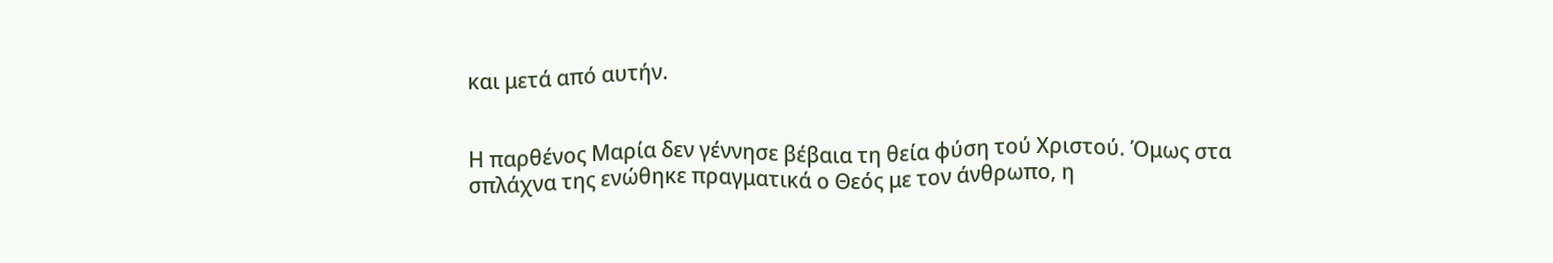και μετά από αυτήν.


Η παρθένος Μαρία δεν γέννησε βέβαια τη θεία φύση τού Χριστoύ. Όμως στα σπλάχνα της ενώθηκε πραγματικά ο Θεός με τον άνθρωπο, η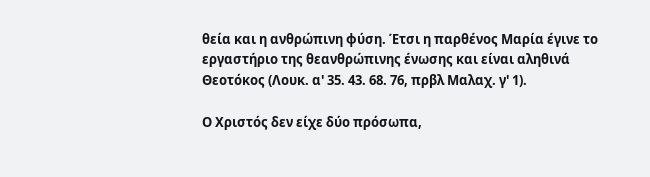θεία και η ανθρώπινη φύση. Έτσι η παρθένος Μαρία έγινε το εργαστήριo της θεανθρώπινης ένωσης και είναι αληθινά Θεοτόκος (Λουκ. α' 35. 43. 68. 76, πρβλ Μαλαχ. γ' 1).

Ο Xριστός δεν είχε δύο πρόσωπα,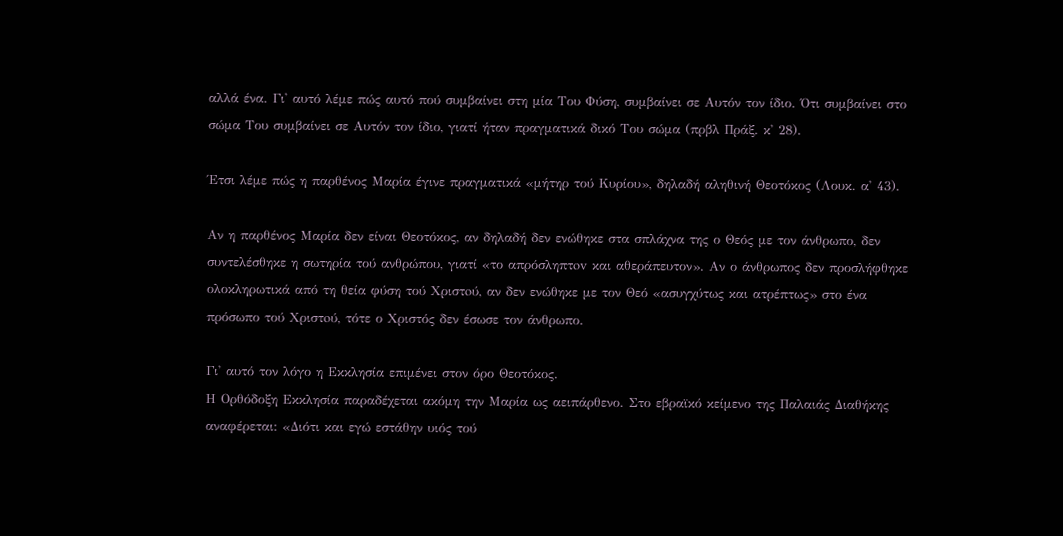αλλά ένα. Γι' αυτό λέμε πώς αυτό πού συμβαίνει στη μία Του Φύση, συμβαίνει σε Αυτόν τον ίδιο. Ότι συμβαίνει στο σώμα Του συμβαίνει σε Αυτόν τον ίδιο, γιατί ήταν πραγματικά δικό Του σώμα (πρβλ Πράξ. κ' 28).

Έτσι λέμε πώς η παρθένος Μαρία έγινε πραγματικά «μήτηρ τού Κυρίου», δηλαδή αληθινή Θεοτόκος (Λουκ. α' 43).

Αν η παρθένος Μαρία δεν είναι Θεοτόκος, αν δηλαδή δεν ενώθηκε στα σπλάχνα της ο Θεός με τον άνθρωπο, δεν συντελέσθηκε η σωτηρία τού ανθρώπου, γιατί «το απρόσληπτov και αθεράπευτον». Αν ο άνθρωπος δεν προσλήφθηκε ολοκληρωτικά από τη θεία φύση τού Xριστoύ, αν δεν ενώθηκε με τον Θεό «ασυγχύτως και ατρέπτως» στο ένα πρόσωπο τού Xριστoύ, τότε ο Xριστός δεν έσωσε τον άνθρωπο.

Γι' αυτό τον λόγο η Εκκλησία επιμένει στον όρο Θεοτόκος.
Η Ορθόδοξη Εκκλησία παραδέχεται ακόμη την Μαρία ως αειπάρθενο. Στο εβραϊκό κείμενο της Παλαιάς Διαθήκης αναφέρεται: «Διότι και εγώ εστάθην υιός τού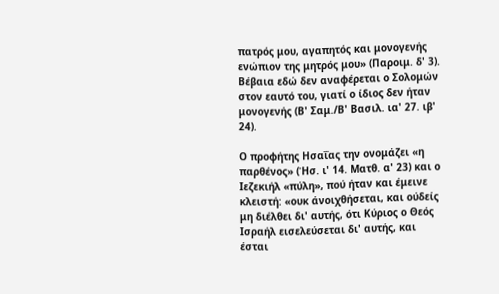πατρός μου, αγαπητός και μονογενής ενώπιον της μητρός μου» (Παροιμ. δ' 3). Βέβαια εδώ δεν αναφέρεται ο Σολομών στον εαυτό του, γιατί ο ίδιος δεν ήταν μονογενής (Β' Σαμ./Β' Βασιλ. ια' 27. ιβ' 24).

Ο προφήτης Ησαΐας την ονομάζει «η παρθένος» (Ήσ. ι' 14. Ματθ. α' 23) και ο Ιεζεκιήλ «πύλη», πού ήταν και έμεινε κλειστή: «ουκ άνοιχθήσεται, και ούδείς μη διέλθει δι' αυτής, ότι Κύριος ο Θεός Ισραήλ εισελεύσεται δι' αυτής, και έσται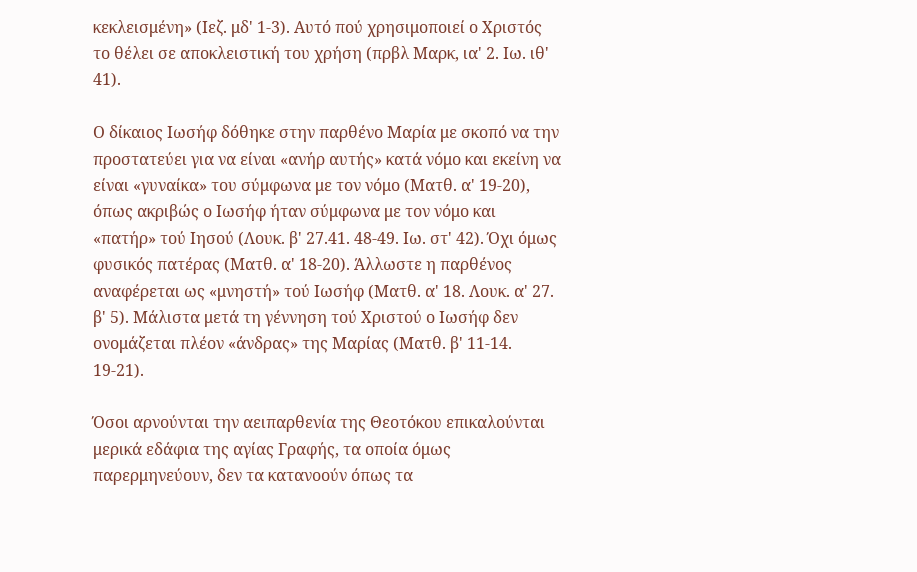κεκλεισμένη» (Ιεζ. μδ' 1-3). Αυτό πού χρησιμοποιεί ο Xριστός το θέλει σε απoκλειστική του χρήση (πρβλ Μαρκ, ια' 2. Ιω. ιθ' 41).

Ο δίκαιος Ιωσήφ δόθηκε στην παρθένο Μαρία με σκοπό να την πρoστατεύει για να είναι «ανήρ αυτής» κατά νόμο και εκείνη να είναι «γυναίκα» του σύμφωνα με τον νόμο (Ματθ. α' 19-20), όπως ακριβώς ο Ιωσήφ ήταν σύμφωνα με τον νόμο και «πατήρ» τού Ιησού (Λουκ. β' 27.41. 48-49. Ιω. στ' 42). Όχι όμως φυσικός πατέρας (Ματθ. α' 18-20). Άλλωστε η παρθένος αναφέρεται ως «μνηστή» τού Ιωσήφ (Ματθ. α' 18. Λουκ. α' 27. β' 5). Mάλιστα μετά τη γέννηση τού Xριστoύ ο Ιωσήφ δεν ονομάζεται πλέον «άνδρας» της Μαρίας (Ματθ. β' 11-14. 19-21).

Όσοι αρνούνται την αειπαρθενία της Θεοτόκου επικαλούνται μερικά εδάφια της αγίας Γραφής, τα οποία όμως παρερμηνεύουν, δεν τα κατανοούν όπως τα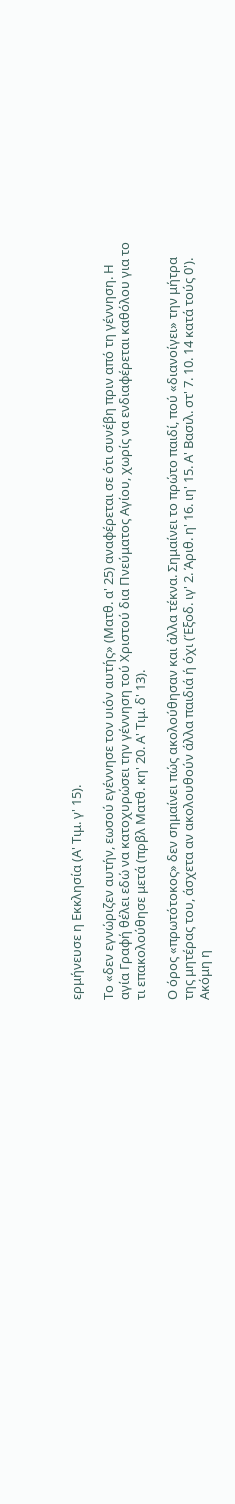ερμήνευσε η Εκκλησία (Α' Τιμ. γ' 15).

Το «δεν εγνώριζεν αυτήν, εωσού εγέννησε τον υιόν αυτής» (Ματθ. α' 25) αναφέρεται σε ότι συνέβη πριν από τη γέννηση. Η αγία Γραφή θέλει εδώ να κατοχυρώσει την γέννηση τού Xριστoύ δια Πνεύματος Αγίου, χωρίς να ενδιαφέρεται καθόλου για το τι επακολούθησε μετά (πρβλ Ματθ. κη' 20. Α' Τιμ. δ' 13).

Ο όρος «πρωτότοκος» δεν σημαίνει πώς ακολούθησαν και άλλα τέκνα. Σημαίνει το πρώτο παιδί, πού «διανοίγει» την μήτρα της μητέρας του, άσχετα αν ακολουθούν άλλα παιδιά ή όχι (Έξοδ. ιγ' 2. Άριθ. η' 16. ιη' 15. Α' Βασιλ. στ' 7. 10. 14 κατά τούς 0'). Ακόμη η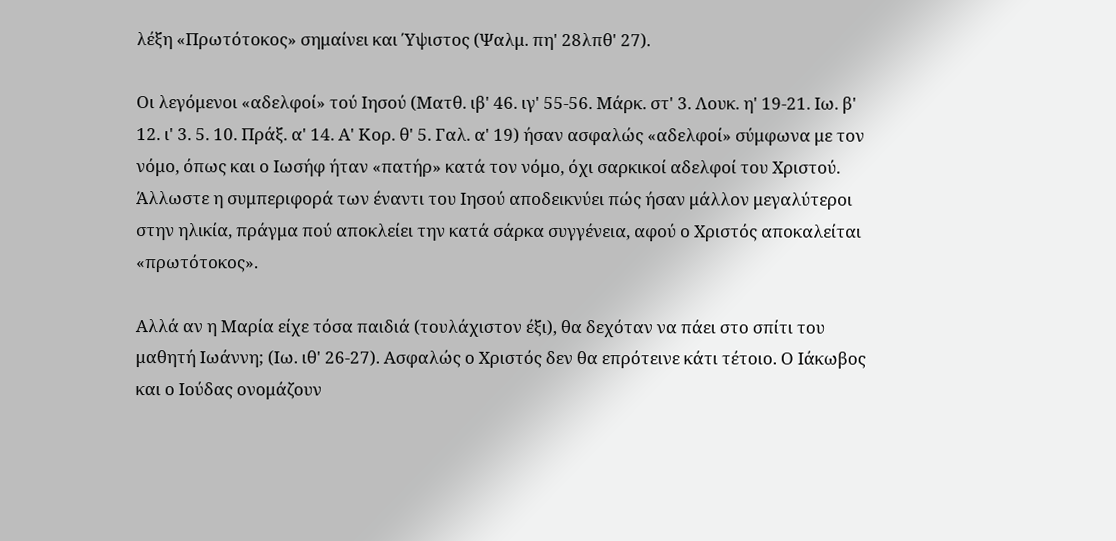λέξη «Πρωτότοκος» σημαίνει και Ύψιστoς (Ψαλμ. πη' 28λπθ' 27).

Οι λεγόμενοι «αδελφοί» τού Ιησού (Ματθ. ιβ' 46. ιγ' 55-56. Μάρκ. στ' 3. Λουκ. η' 19-21. Ιω. β' 12. ι' 3. 5. 10. Πράξ. α' 14. Α' Κορ. θ' 5. Γαλ. α' 19) ήσαν ασφαλώς «αδελφοί» σύμφωνα με τον νόμο, όπως και ο Ιωσήφ ήταν «πατήρ» κατά τον νόμο, όχι σαρκικοί αδελφοί του Χριστού. Άλλωστε η συμπεριφορά των έναντι του Ιησού αποδεικνύει πώς ήσαν μάλλον μεγαλύτεροι στην ηλικία, πράγμα πού αποκλείει την κατά σάρκα συγγένεια, αφού ο Χριστός αποκαλείται «πρωτότοκος».

Αλλά αν η Μαρία είχε τόσα παιδιά (τουλάχιστον έξι), θα δεχόταν να πάει στο σπίτι του μαθητή Iωάννη; (Ιω. ιθ' 26-27). Ασφαλώς ο Χριστός δεν θα επρότεινε κάτι τέτοιο. Ο Ιάκωβος και ο Ιούδας ονομάζουν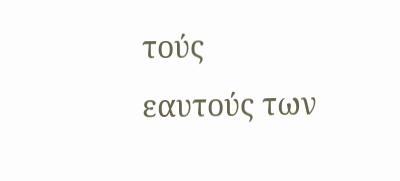τούς εαυτούς των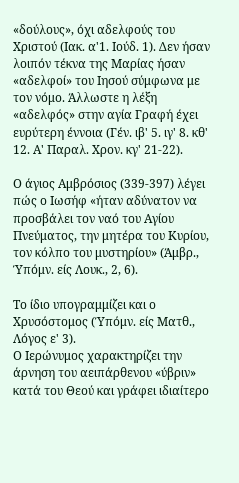«δούλους», όχι αδελφούς του Χριστού (Ιακ. α'1. Ιούδ. 1). Δεν ήσαν λοιπόν τέκνα της Μαρίας ήσαν «αδελφοί» του Ιησού σύμφωνα με τον νόμο. Άλλωστε η λέξη «αδελφός» στην αγία Γραφή έχει ευρύτερη έννoια (Γέν. ιβ' 5. ιγ' 8. κθ' 12. Α' Παραλ. Χρον. κγ' 21-22).

Ο άγιος Αμβρόσιος (339-397) λέγει πώς ο Ιωσήφ «ήταν αδύνατον να προσβάλει τον ναό του Αγίου Πνεύματος, την μητέρα του Κυρίου, τον κόλπο του μυστηρίου» (Άμβρ., Ύπόμν. είς Λουκ., 2, 6).

Το ίδιο υπογραμμίζει και ο Χρυσόστομος (Ύπόμν. είς Ματθ., Λόγος ε' 3).
Ο Ιερώνυμος χαρακτηρίζει την άρνηση του αειπάρθενου «ύβριν» κατά του Θεού και γράφει ιδιαίτερο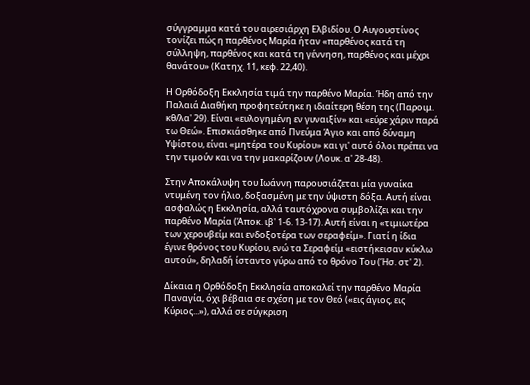σύγγραμμα κατά του αιρεσιάρχη Ελβιδίου. Ο Αυγουστίνος τονίζει πώς η παρθένος Μαρία ήταν «παρθένος κατά τη σύλληψη, παρθένος και κατά τη γέννηση, παρθένος και μέχρι θανάτου» (Κατηχ. 11, κεφ. 22,40).

Η Ορθόδοξη Εκκλησία τιμά την παρθένο Μαρία. Ήδη από την Παλαιά Διαθήκη προφητεύτηκε η ιδιαίτερη θέση της (Παροιμ. κθ/λα' 29). Είναι «ευλογημένη εν γυναιξίν» και «εύρε χάριν παρά τω Θεώ». Επισκιάσθηκε από Πνεύμα Άγιο και από δύναμη Υψίστου, είναι «μητέρα του Κυρίου» και γι' αυτό όλοι πρέπει να την τιμούν και να την μακαρίζουν (Λουκ. α' 28-48).

Στην Αποκάλυψη του Iωάννη παρουσιάζεται μία γυναίκα ντυμένη τον ήλιο, δοξασμένη με την ύψιστη δόξα. Αυτή είναι ασφαλώς η Εκκλησία, αλλά ταυτόχρονα συμβολίζει και την παρθένο Μαρία (Άποκ. ιβ' 1-6. 13-17). Αυτή είναι η «τιμιωτέρα των χερουβείμ και ενδοξοτέρα των σεραφείμ». Γιατί η ίδια έγινε θρόνος του Κυρίου, ενώ τα Σεραφείμ «ειστήκεισαν κύκλω αυτού», δηλαδή ίσταντο γύρω από το θρόνο Του (Ήσ. στ' 2).

Δίκαια η Ορθόδοξη Εκκλησία αποκαλεί την παρθένο Μαρία Παναγία, όχι βέβαια σε σχέση με τον Θεό («εις άγιος, εις Κύριος...»), αλλά σε σύγκριση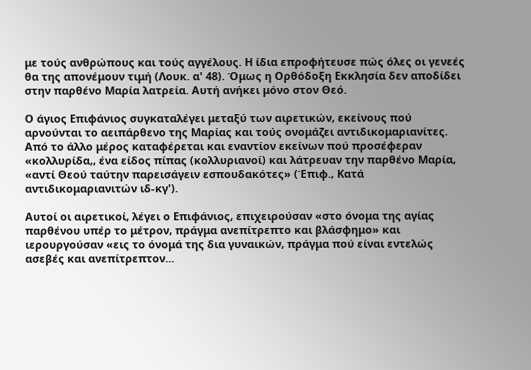με τούς ανθρώπους και τούς αγγέλους. Η ίδια επροφήτευσε πώς όλες οι γενεές θα της απονέμουν τιμή (Λουκ. α' 48). Όμως η Ορθόδοξη Εκκλησία δεν αποδίδει στην παρθένο Μαρία λατρεία. Αυτή ανήκει μόνο στον Θεό.

Ο άγιος Επιφάνιος συγκαταλέγει μεταξύ των αιρετικών, εκείνους πού αρνούνται το αειπάρθενο της Μαρίας και τούς ονομάζει αντιδικομαριανίτες. Από το άλλο μέρος καταφέρεται και εναντίον εκείνων πού προσέφεραν «κολλυρίδα,, ένα είδος πίπας (κολλυριανοί) και λάτρευαν την παρθένο Μαρία, «αντί Θεού ταύτην παρεισάγειν εσπουδακότες» (Έπιφ., Κατά αντιδικομαριανιτών ιδ-κγ').

Αυτοί οι αιρετικοί, λέγει ο Επιφάνιος, επιχειρούσαν «στο όνομα της αγίας παρθένου υπέρ το μέτρον, πράγμα ανεπίτρεπτο και βλάσφημο» και ιερουργούσαν «εις το όνομά της δια γυναικών, πράγμα πού είναι εντελώς ασεβές και ανεπίτρεπτον...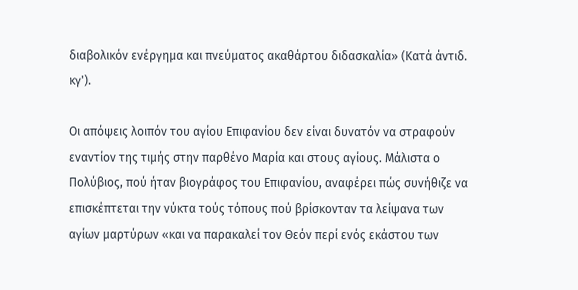διαβολικόν ενέργημα και πνεύματος ακαθάρτου διδασκαλία» (Κατά άντιδ. κγ').

Οι απόψεις λοιπόν του αγίου Επιφανίου δεν είναι δυνατόν να στραφούν εναντίον της τιμής στην παρθένο Μαρία και στους αγίους. Μάλιστα ο Πολύβιος, πού ήταν βιογράφος του Επιφανίου, αναφέρει πώς συνήθιζε να επισκέπτεται την νύκτα τούς τόπους πού βρίσκονταν τα λείψανα των αγίων μαρτύρων «και να παρακαλεί τον Θεόν περί ενός εκάστου των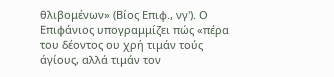θλιβομένων» (Βίος Επιφ., νγ'). Ο Επιφάνιος υπογραμμίζει πώς «πέρα του δέοντος ου χρή τιμάν τούς άγίους, αλλά τιμάν τον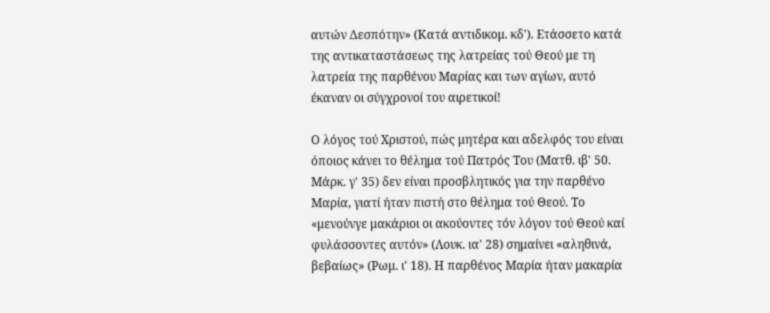αυτών Δεσπότην» (Κατά αντιδικομ. κδ'). Ετάσσετο κατά της αντικαταστάσεως της λατρείας τού Θεού με τη λατρεία της παρθένου Μαρίας και των αγίων, αυτό έκαναν οι σύγχρονοί του αιρετικοί!

Ο λόγος τού Χριστού, πώς μητέρα και αδελφός του είναι όποιος κάνει το θέλημα τού Πατρός Του (Ματθ. ιβ' 50. Μάρκ. γ' 35) δεν είναι προσβλητικός για την παρθένο Μαρία, γιατί ήταν πιστή στο θέλημα τού Θεού. Το «μενούνγε μακάριοι οι ακούοντες τόν λόγον τού Θεού καί φυλάσσοντες αυτόν» (Λουκ. ια' 28) σημαίνει «αληθινά, βεβαίως» (Ρωμ. ι' 18). Η παρθένος Μαρία ήταν μακαρία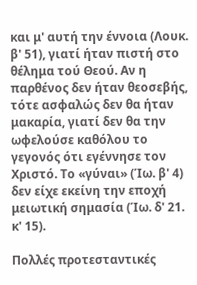και μ' αυτή την έννοια (Λουκ. β' 51), γιατί ήταν πιστή στο θέλημα τού Θεού. Αν η παρθένος δεν ήταν θεοσεβής, τότε ασφαλώς δεν θα ήταν μακαρία, γιατί δεν θα την ωφελούσε καθόλου το γεγονός ότι εγέννησε τον Χριστό. Το «γύναι» (Ίω. β' 4) δεν είχε εκείνη την εποχή μειωτική σημασία (Ίω. δ' 21. κ' 15).

Πολλές προτεσταντικές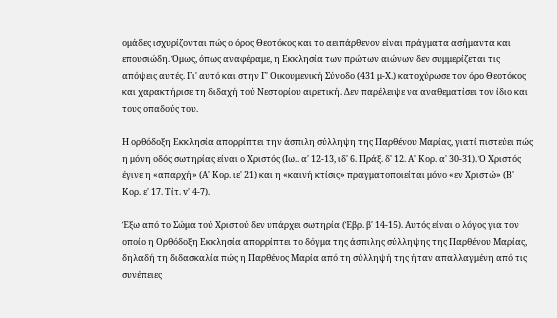ομάδες ισχυρίζονται πώς ο όρος Θεοτόκος και το αειπάρθενον είναι πράγματα ασήμαντα και επουσιώδη. Όμως, όπως αναφέραμε, η Εκκλησία των πρώτων αιώνων δεν συμμερίζεται τις απόψεις αυτές. Γι' αυτό και στην Γ' Οικουμενική Σύνοδο (431 μ-Χ.) κατοχύρωσε τον όρο Θεοτόκος και χαρακτήρισε τη διδαχή τού Νεστορίου αιρετική. Δεν παρέλειψε να αναθεματίσει τον ίδιο και τους οπαδούς του.

Η ορθόδοξη Εκκλησία απορρίπτει την άσπιλη σύλληψη της Παρθένου Μαρίας, γιατί πιστεύει πώς η μόνη οδός σωτηρίας είναι ο Χριστός (Ιω.. α' 12-13, ιδ' 6. Πράξ. δ' 12. Α' Κορ. α' 30-31). Ό Χριστός έγινε η «απαρχή» (Α' Κορ. ιε' 21) και η «καινή κτίσις» πραγματoπoιείται μόνο «εν Χριστώ» (Β' Κορ. ε' 17. Τίτ. v' 4-7).

Έξω από το Σώμα τού Χριστού δεν υπάρχει σωτηρία (Έβρ. β' 14-15). Αυτός είναι ο λόγος για τον οποίο η Ορθόδοξη Εκκλησία απορρίπτει το δόγμα της άσπιλης σύλληψης της Παρθένου Μαρίας, δηλαδή τη διδασκαλία πώς η Παρθένος Μαρία από τη σύλληψή της ήταν απαλλαγμένη από τις συνέπειες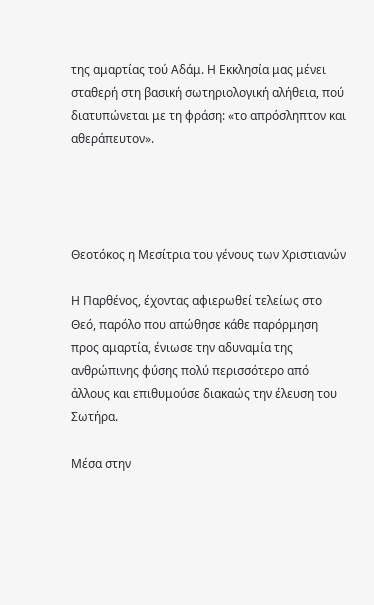της αμαρτίας τού Αδάμ. Η Εκκλησία μας μένει σταθερή στη βασική σωτηριολογική αλήθεια, πού διατυπώνεται με τη φράση: «το απρόσληπτον και αθεράπευτον».




Θεοτόκος η Μεσίτρια του γένους των Χριστιανών

Η Παρθένος, έχοντας αφιερωθεί τελείως στο Θεό, παρόλο που απώθησε κάθε παρόρμηση προς αμαρτία, ένιωσε την αδυναμία της ανθρώπινης φύσης πολύ περισσότερο από άλλους και επιθυμούσε διακαώς την έλευση του Σωτήρα.

Μέσα στην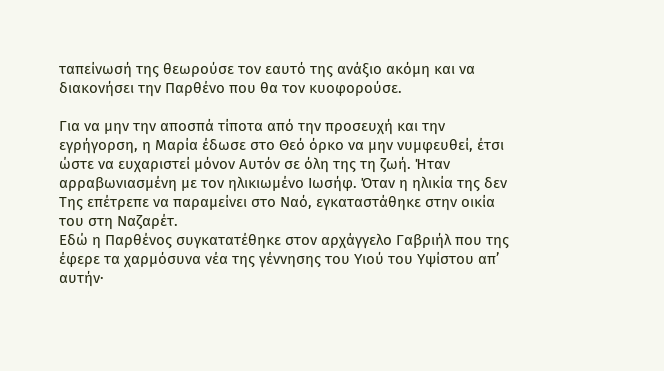ταπείνωσή της θεωρούσε τον εαυτό της ανάξιο ακόμη και να διακονήσει την Παρθένο που θα τον κυοφορούσε.

Για να μην την αποσπά τίποτα από την προσευχή και την εγρήγορση, η Μαρία έδωσε στο Θεό όρκο να μην νυμφευθεί, έτσι ώστε να ευχαριστεί μόνον Αυτόν σε όλη της τη ζωή. Ήταν αρραβωνιασμένη με τον ηλικιωμένο Ιωσήφ. Όταν η ηλικία της δεν Της επέτρεπε να παραμείνει στο Ναό, εγκαταστάθηκε στην οικία του στη Ναζαρέτ.
Εδώ η Παρθένος συγκατατέθηκε στον αρχάγγελο Γαβριήλ που της έφερε τα χαρμόσυνα νέα της γέννησης του Υιού του Υψίστου απ’ αυτήν·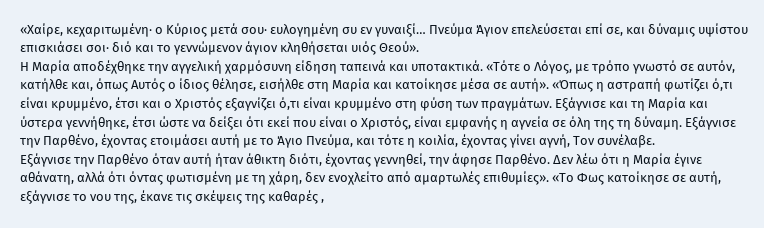«Χαίρε, κεχαριτωμένη· ο Κύριος μετά σου· ευλογημένη συ εν γυναιξί… Πνεύμα Άγιον επελεύσεται επί σε, και δύναμις υψίστου επισκιάσει σοι· διό και το γεννώμενον άγιον κληθήσεται υιός Θεού».
Η Μαρία αποδέχθηκε την αγγελική χαρμόσυνη είδηση ταπεινά και υποτακτικά. «Τότε ο Λόγος, με τρόπο γνωστό σε αυτόν, κατήλθε και, όπως Αυτός ο ίδιος θέλησε, εισήλθε στη Μαρία και κατοίκησε μέσα σε αυτή». «Όπως η αστραπή φωτίζει ό,τι είναι κρυμμένο, έτσι και ο Χριστός εξαγνίζει ό,τι είναι κρυμμένο στη φύση των πραγμάτων. Εξάγνισε και τη Μαρία και ύστερα γεννήθηκε, έτσι ώστε να δείξει ότι εκεί που είναι ο Χριστός, είναι εμφανής η αγνεία σε όλη της τη δύναμη. Εξάγνισε την Παρθένο, έχοντας ετοιμάσει αυτή με το Άγιο Πνεύμα, και τότε η κοιλία, έχοντας γίνει αγνή, Τον συνέλαβε.
Εξάγνισε την Παρθένο όταν αυτή ήταν άθικτη διότι, έχοντας γεννηθεί, την άφησε Παρθένο. Δεν λέω ότι η Μαρία έγινε αθάνατη, αλλά ότι όντας φωτισμένη με τη χάρη, δεν ενοχλείτο από αμαρτωλές επιθυμίες». «Το Φως κατοίκησε σε αυτή, εξάγνισε το νου της, έκανε τις σκέψεις της καθαρές ,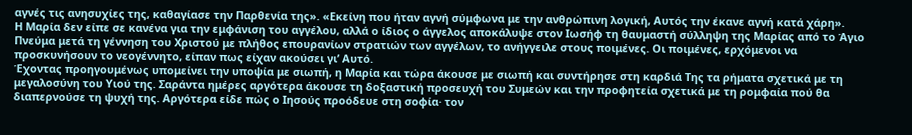αγνές τις ανησυχίες της, καθαγίασε την Παρθενία της». «Εκείνη που ήταν αγνή σύμφωνα με την ανθρώπινη λογική, Αυτός την έκανε αγνή κατά χάρη».
Η Μαρία δεν είπε σε κανένα για την εμφάνιση του αγγέλου, αλλά ο ίδιος ο άγγελος αποκάλυψε στον Ιωσήφ τη θαυμαστή σύλληψη της Μαρίας από το Άγιο Πνεύμα μετά τη γέννηση του Χριστού με πλήθος επουρανίων στρατιών των αγγέλων, το ανήγγειλε στους ποιμένες. Οι ποιμένες, ερχόμενοι να προσκυνήσουν το νεογέννητο, είπαν πως είχαν ακούσει γι’ Αυτό.
Έχοντας προηγουμένως υπομείνει την υποψία με σιωπή, η Μαρία και τώρα άκουσε με σιωπή και συντήρησε στη καρδιά Της τα ρήματα σχετικά με τη μεγαλοσύνη του Υιού της. Σαράντα ημέρες αργότερα άκουσε τη δοξαστική προσευχή του Συμεών και την προφητεία σχετικά με τη ρομφαία πού θα διαπερνούσε τη ψυχή της. Αργότερα είδε πώς ο Ιησούς προόδευε στη σοφία· τον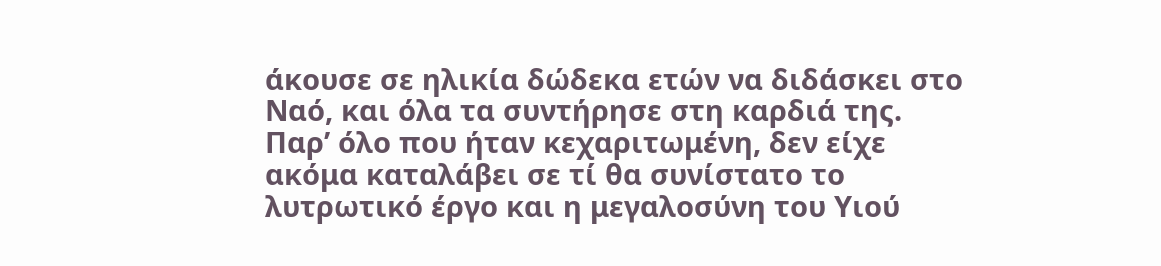άκουσε σε ηλικία δώδεκα ετών να διδάσκει στο Ναό, και όλα τα συντήρησε στη καρδιά της.
Παρ’ όλο που ήταν κεχαριτωμένη, δεν είχε ακόμα καταλάβει σε τί θα συνίστατο το λυτρωτικό έργο και η μεγαλοσύνη του Υιού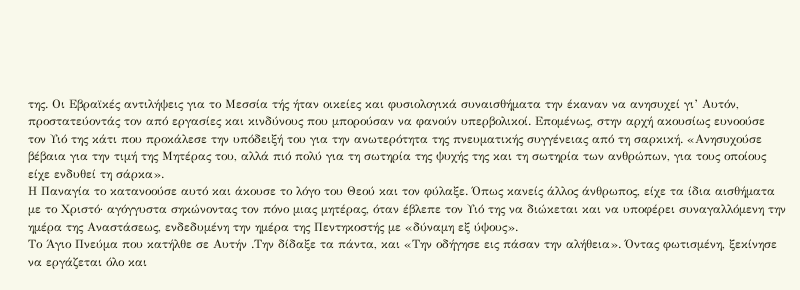της. Οι Εβραϊκές αντιλήψεις για το Μεσσία τής ήταν οικείες και φυσιολογικά συναισθήματα την έκαναν να ανησυχεί γι’ Αυτόν, προστατεύοντάς τον από εργασίες και κινδύνους που μπορούσαν να φανούν υπερβολικοί. Επομένως, στην αρχή ακουσίως ευνοούσε τον Υιό της κάτι που προκάλεσε την υπόδειξή του για την ανωτερότητα της πνευματικής συγγένειας από τη σαρκική. «Ανησυχούσε βέβαια για την τιμή της Μητέρας του, αλλά πιό πολύ για τη σωτηρία της ψυχής της και τη σωτηρία των ανθρώπων, για τους οποίους είχε ενδυθεί τη σάρκα».
Η Παναγία το κατανοούσε αυτό και άκουσε το λόγο του Θεού και τον φύλαξε. Όπως κανείς άλλος άνθρωπος, είχε τα ίδια αισθήματα με το Χριστό· αγόγγυστα σηκώνοντας τον πόνο μιας μητέρας, όταν έβλεπε τον Υιό της να διώκεται και να υποφέρει συναγαλλόμενη την ημέρα της Αναστάσεως, ενδεδυμένη την ημέρα της Πεντηκοστής με «δύναμη εξ ύψους».
Το Άγιο Πνεύμα που κατήλθε σε Αυτήν .Την δίδαξε τα πάντα, και «Την οδήγησε εις πάσαν την αλήθεια». Όντας φωτισμένη, ξεκίνησε να εργάζεται όλο και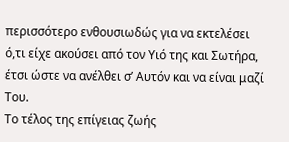περισσότερο ενθουσιωδώς για να εκτελέσει ό,τι είχε ακούσει από τον Υιό της και Σωτήρα, έτσι ώστε να ανέλθει σ’ Αυτόν και να είναι μαζί Του.
Το τέλος της επίγειας ζωής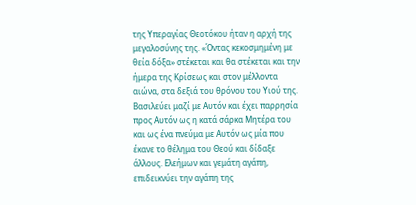της Υπεραγίας Θεοτόκου ήταν η αρχή της μεγαλοσύνης της. «Όντας κεκοσμημένη με θεία δόξα» στέκεται και θα στέκεται και την ήμερα της Κρίσεως και στον μέλλοντα αιώνα, στα δεξιά του θρόνου του Υιού της. Βασιλεύει μαζί με Αυτόν και έχει παρρησία προς Αυτόν ως η κατά σάρκα Μητέρα του και ως ένα πνεύμα με Αυτόν ως μία που έκανε το θέλημα του Θεού και δίδαξε άλλους. Ελεήμων και γεμάτη αγάπη, επιδεικνύει την αγάπη της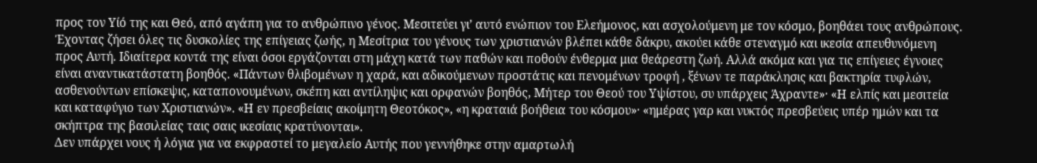προς τον Υίό της και Θεό, από αγάπη για το ανθρώπινο γένος. Μεσιτεύει γι’ αυτό ενώπιον του Ελεήμονος, και ασχολούμενη με τον κόσμο, βοηθάει τους ανθρώπους.
Έχοντας ζήσει όλες τις δυσκολίες της επίγειας ζωής, η Μεσίτρια του γένους των χριστιανών βλέπει κάθε δάκρυ, ακούει κάθε στεναγμό και ικεσία απευθυνόμενη προς Αυτή. Ιδιαίτερα κοντά της είναι όσοι εργάζονται στη μάχη κατά των παθών και ποθούν ένθερμα μια θεάρεστη ζωή. Αλλά ακόμα και για τις επίγειες έγνοιες είναι αναντικατάστατη βοηθός. «Πάντων θλιβομένων η χαρά, και αδικούμενων προστάτις και πενομένων τροφή , ξένων τε παράκλησις και βακτηρία τυφλών, ασθενούντων επίσκεψις, καταπονουμένων, σκέπη και αντίληψις και ορφανών βοηθός, Μήτερ του Θεού του Υψίστου, συ υπάρχεις Άχραντε»· «Η ελπίς και μεσιτεία και καταφύγιο των Χριστιανών». «Η εν πρεσβείαις ακοίμητη Θεοτόκος», «η κραταιά βοήθεια του κόσμου»· «ημέρας γαρ και νυκτός πρεσβεύεις υπέρ ημών και τα σκήπτρα της βασιλείας ταις σαις ικεσίαις κρατύνονται».
Δεν υπάρχει νους ή λόγια για να εκφραστεί το μεγαλείο Αυτής που γεννήθηκε στην αμαρτωλή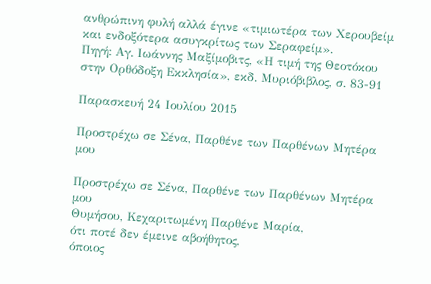ανθρώπινη φυλή αλλά έγινε «τιμιωτέρα των Χερουβείμ και ενδοξότερα ασυγκρίτως των Σεραφείμ».
Πηγή: Αγ. Ιωάννης Μαξίμοβιτς, «Η τιμή της Θεοτόκου στην Ορθόδοξη Εκκλησία», εκδ. Μυριόβιβλος, σ. 83-91

Παρασκευή 24 Ιουλίου 2015

Προστρέχω σε Σένα, Παρθένε των Παρθένων Μητέρα μου

Προστρέχω σε Σένα, Παρθένε των Παρθένων Μητέρα μου
Θυμήσου, Κεχαριτωμένη Παρθένε Μαρία,
ότι ποτέ δεν έμεινε αβοήθητος,
όποιος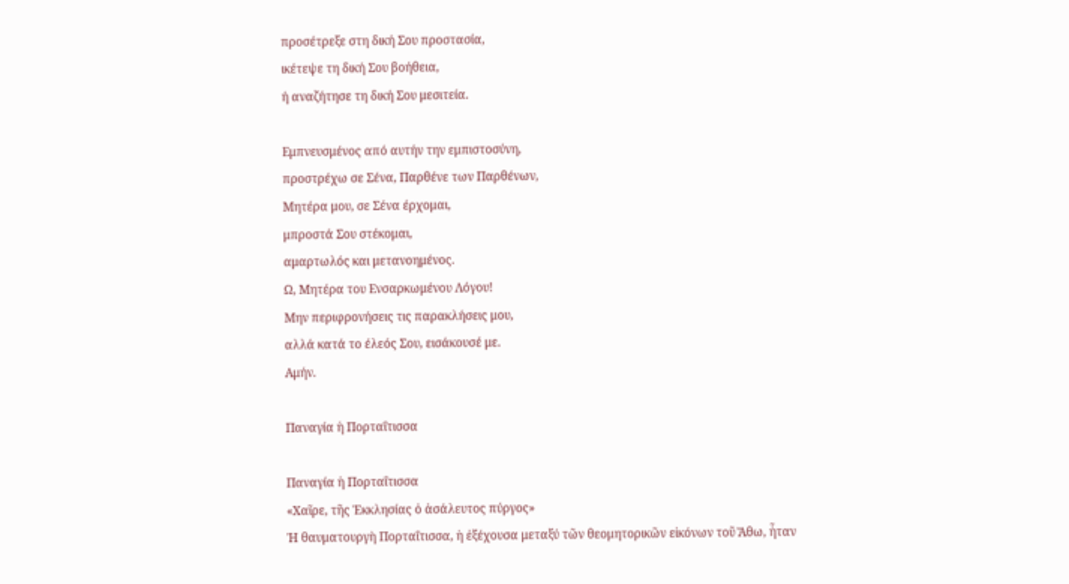προσέτρεξε στη δική Σου προστασία,
ικέτεψε τη δική Σου βοήθεια,
ή αναζήτησε τη δική Σου μεσιτεία.

Εμπνευσμένος από αυτήν την εμπιστοσύνη,
προστρέχω σε Σένα, Παρθένε των Παρθένων,
Μητέρα μου, σε Σένα έρχομαι,
μπροστά Σου στέκομαι,
αμαρτωλός και μετανοημένος.
Ω, Μητέρα του Ενσαρκωμένου Λόγου!
Μην περιφρονήσεις τις παρακλήσεις μου,
αλλά κατά το έλεός Σου, εισάκουσέ με.
Αμήν.

Παναγία ἡ Πορταΐτισσα

Παναγία ἡ Πορταΐτισσα
«Χαῖρε, τῆς Ἐκκλησίας ὁ ἀσάλευτος πύργος»
Ἡ θαυματουργὴ Πορταΐτισσα, ἡ ἐξέχουσα μεταξύ τῶν θεομητορικῶν εἰκόνων τοῦ Ἄθω, ἦταν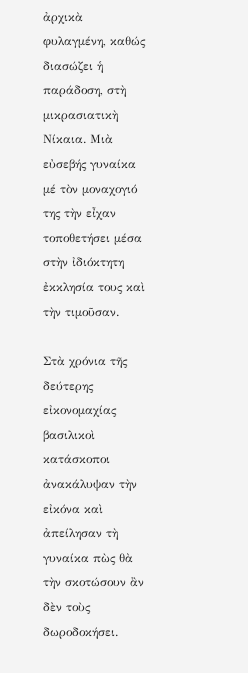ἀρχικὰ φυλαγμένη, καθώς διασώζει ἡ παράδοση, στὴ μικρασιατικὴ Νίκαια. Μιὰ εὐσεβής γυναίκα μέ τὸν μοναχογιό της τὴν εἶχαν τοποθετήσει μέσα στὴν ἰδιόκτητη ἐκκλησία τους καὶ τὴν τιμοῦσαν.

Στὰ χρόνια τῆς δεύτερης εἰκονομαχίας βασιλικοὶ κατάσκοποι ἀνακάλυψαν τὴν εἰκόνα καὶ ἀπείλησαν τὴ γυναίκα πὼς θὰ τὴν σκοτώσουν ἂν δὲν τοὺς δωροδοκήσει.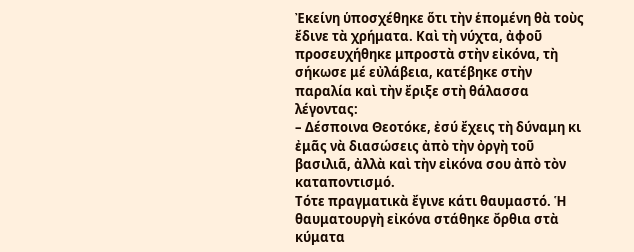Ἐκείνη ὑποσχέθηκε ὅτι τὴν ἑπομένη θὰ τοὺς ἔδινε τὰ χρήματα. Καὶ τὴ νύχτα, ἀφοῦ προσευχήθηκε μπροστὰ στὴν εἰκόνα, τὴ σήκωσε μέ εὐλάβεια, κατέβηκε στὴν παραλία καὶ τὴν ἔριξε στὴ θάλασσα λέγοντας:
– Δέσποινα Θεοτόκε, ἐσύ ἔχεις τὴ δύναμη κι ἐμᾶς νὰ διασώσεις ἀπὸ τὴν ὀργὴ τοῦ βασιλιᾶ, ἀλλὰ καὶ τὴν εἰκόνα σου ἀπὸ τὸν καταποντισμό.
Τότε πραγματικὰ ἔγινε κάτι θαυμαστό. Ἡ θαυματουργὴ εἰκόνα στάθηκε ὄρθια στὰ κύματα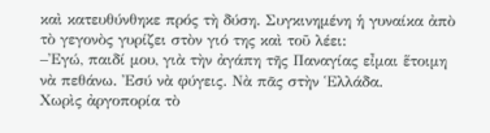καὶ κατευθύνθηκε πρός τὴ δύση. Συγκινημένη ἡ γυναίκα ἀπὸ τὸ γεγονὸς γυρίζει στὸν γιό της καὶ τοῦ λέει:
–Ἐγώ, παιδί μου, γιὰ τὴν ἀγάπη τῆς Παναγίας εἶμαι ἕτοιμη νὰ πεθάνω. Ἐσύ νὰ φύγεις. Νὰ πᾶς στὴν Ἑλλάδα.
Χωρὶς ἀργοπορία τὸ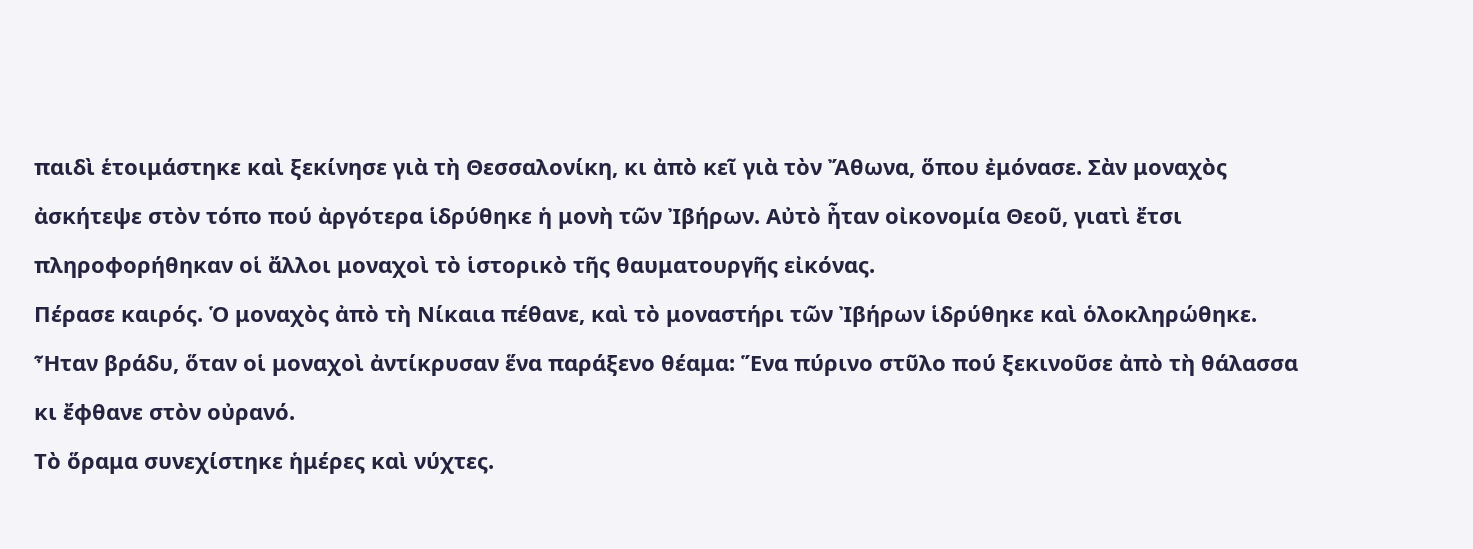παιδὶ ἑτοιμάστηκε καὶ ξεκίνησε γιὰ τὴ Θεσσαλονίκη, κι ἀπὸ κεῖ γιὰ τὸν Ἄθωνα, ὅπου ἐμόνασε. Σὰν μοναχὸς ἀσκήτεψε στὸν τόπο πού ἀργότερα ἱδρύθηκε ἡ μονὴ τῶν Ἰβήρων. Αὐτὸ ἦταν οἰκονομία Θεοῦ, γιατὶ ἔτσι πληροφορήθηκαν οἱ ἄλλοι μοναχοὶ τὸ ἱστορικὸ τῆς θαυματουργῆς εἰκόνας.
Πέρασε καιρός. Ὁ μοναχὸς ἀπὸ τὴ Νίκαια πέθανε, καὶ τὸ μοναστήρι τῶν Ἰβήρων ἱδρύθηκε καὶ ὁλοκληρώθηκε. Ἦταν βράδυ, ὅταν οἱ μοναχοὶ ἀντίκρυσαν ἕνα παράξενο θέαμα: Ἕνα πύρινο στῦλο πού ξεκινοῦσε ἀπὸ τὴ θάλασσα κι ἔφθανε στὸν οὐρανό.
Τὸ ὅραμα συνεχίστηκε ἡμέρες καὶ νύχτες.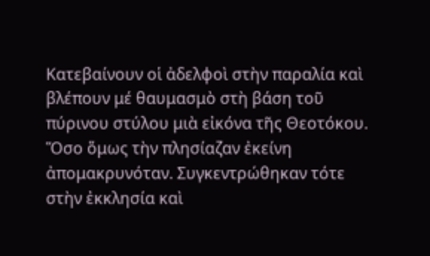Κατεβαίνουν οἱ ἀδελφοὶ στὴν παραλία καὶ βλέπουν μέ θαυμασμὸ στὴ βάση τοῦ πύρινου στύλου μιὰ εἰκόνα τῆς Θεοτόκου. Ὅσο ὅμως τὴν πλησίαζαν ἐκείνη ἀπομακρυνόταν. Συγκεντρώθηκαν τότε στὴν ἐκκλησία καὶ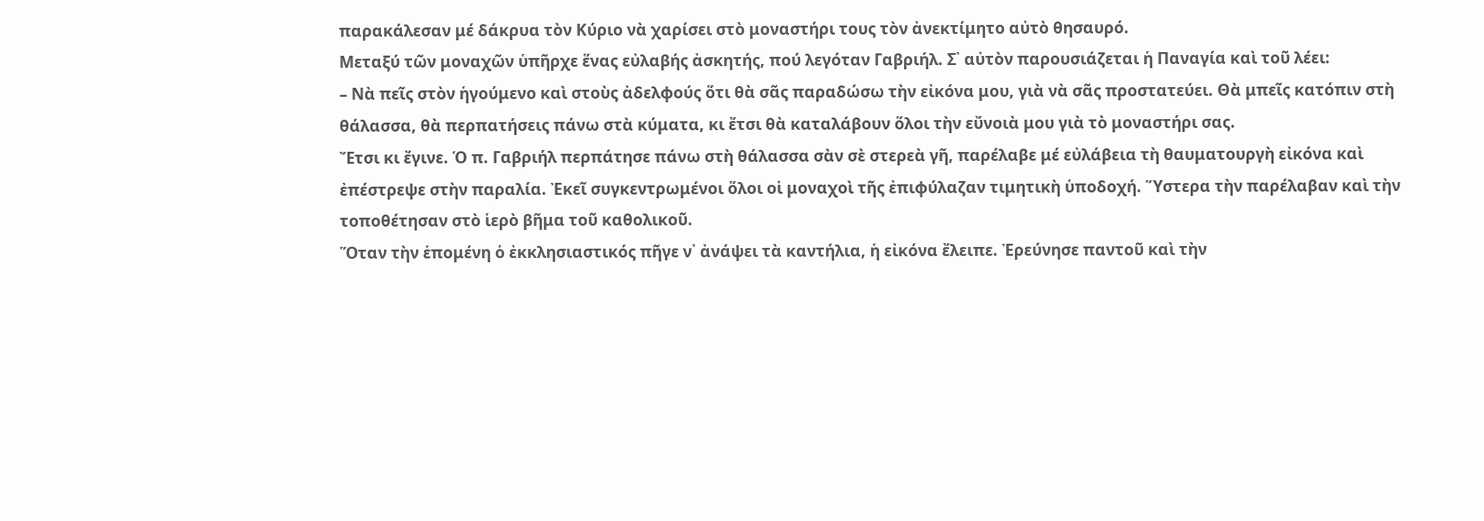παρακάλεσαν μέ δάκρυα τὸν Κύριο νὰ χαρίσει στὸ μοναστήρι τους τὸν ἀνεκτίμητο αὐτὸ θησαυρό.
Μεταξύ τῶν μοναχῶν ὑπῆρχε ἕνας εὐλαβής ἀσκητής, πού λεγόταν Γαβριήλ. Σ᾿ αὐτὸν παρουσιάζεται ἡ Παναγία καὶ τοῦ λέει:
– Νὰ πεῖς στὸν ἡγούμενο καὶ στοὺς ἀδελφούς ὅτι θὰ σᾶς παραδώσω τὴν εἰκόνα μου, γιὰ νὰ σᾶς προστατεύει. Θὰ μπεῖς κατόπιν στὴ θάλασσα, θὰ περπατήσεις πάνω στὰ κύματα, κι ἔτσι θὰ καταλάβουν ὅλοι τὴν εὔνοιὰ μου γιὰ τὸ μοναστήρι σας.
Ἔτσι κι ἔγινε. Ὁ π. Γαβριήλ περπάτησε πάνω στὴ θάλασσα σὰν σὲ στερεὰ γῆ, παρέλαβε μέ εὐλάβεια τὴ θαυματουργὴ εἰκόνα καὶ ἐπέστρεψε στὴν παραλία. Ἐκεῖ συγκεντρωμένοι ὅλοι οἱ μοναχοὶ τῆς ἐπιφύλαζαν τιμητικὴ ὑποδοχή. Ὕστερα τὴν παρέλαβαν καὶ τὴν τοποθέτησαν στὸ ἱερὸ βῆμα τοῦ καθολικοῦ.
Ὅταν τὴν ἑπομένη ὁ ἐκκλησιαστικός πῆγε ν᾿ ἀνάψει τὰ καντήλια, ἡ εἰκόνα ἔλειπε. Ἐρεύνησε παντοῦ καὶ τὴν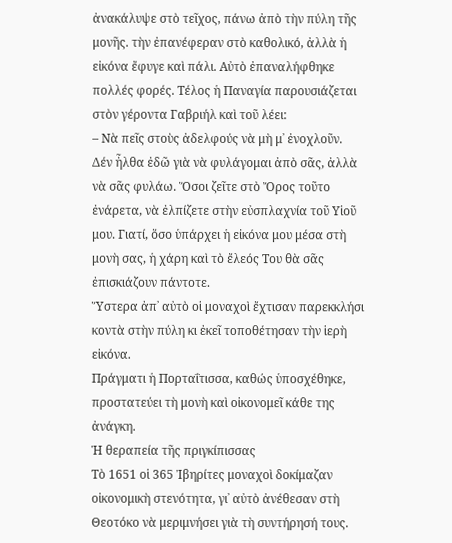ἀνακάλυψε στὸ τεῖχος, πάνω ἀπὸ τὴν πύλη τῆς μονῆς. τὴν ἐπανέφεραν στὸ καθολικό, ἀλλὰ ἡ εἰκόνα ἔφυγε καὶ πάλι. Αὐτὸ ἐπαναλήφθηκε πολλές φορές. Τέλος ἡ Παναγία παρουσιάζεται στὸν γέροντα Γαβριήλ καὶ τοῦ λέει:
– Νὰ πεῖς στοὺς ἀδελφούς νὰ μὴ μ᾿ ἐνοχλοῦν. Δέν ἦλθα ἐδῶ γιὰ νὰ φυλάγομαι ἀπὸ σᾶς, ἀλλὰ νὰ σᾶς φυλάω. Ὅσοι ζεῖτε στὸ Ὄρος τοῦτο ἐνάρετα, νὰ ἐλπίζετε στὴν εὐσπλαχνία τοῦ Υἱοῦ μου. Γιατί, ὅσο ὑπάρχει ἡ εἰκόνα μου μέσα στὴ μονὴ σας, ἡ χάρη καὶ τὸ ἔλεός Του θὰ σᾶς ἐπισκιάζουν πάντοτε.
Ὕστερα ἀπ᾿ αὐτὸ οἱ μοναχοὶ ἔχτισαν παρεκκλήσι κοντὰ στὴν πύλη κι ἐκεῖ τοποθέτησαν τὴν ἱερὴ εἰκόνα.
Πράγματι ἡ Πορταΐτισσα, καθώς ὑποσχέθηκε, προστατεύει τὴ μονὴ καὶ οἰκονομεῖ κάθε της ἀνάγκη.
Ἡ θεραπεία τῆς πριγκίπισσας
Τὸ 1651 οἱ 365 Ἰβηρίτες μοναχοὶ δοκίμαζαν οἰκονομικὴ στενότητα, γι᾿ αὐτὸ ἀνέθεσαν στὴ Θεοτόκο νὰ μεριμνήσει γιὰ τὴ συντήρησή τους.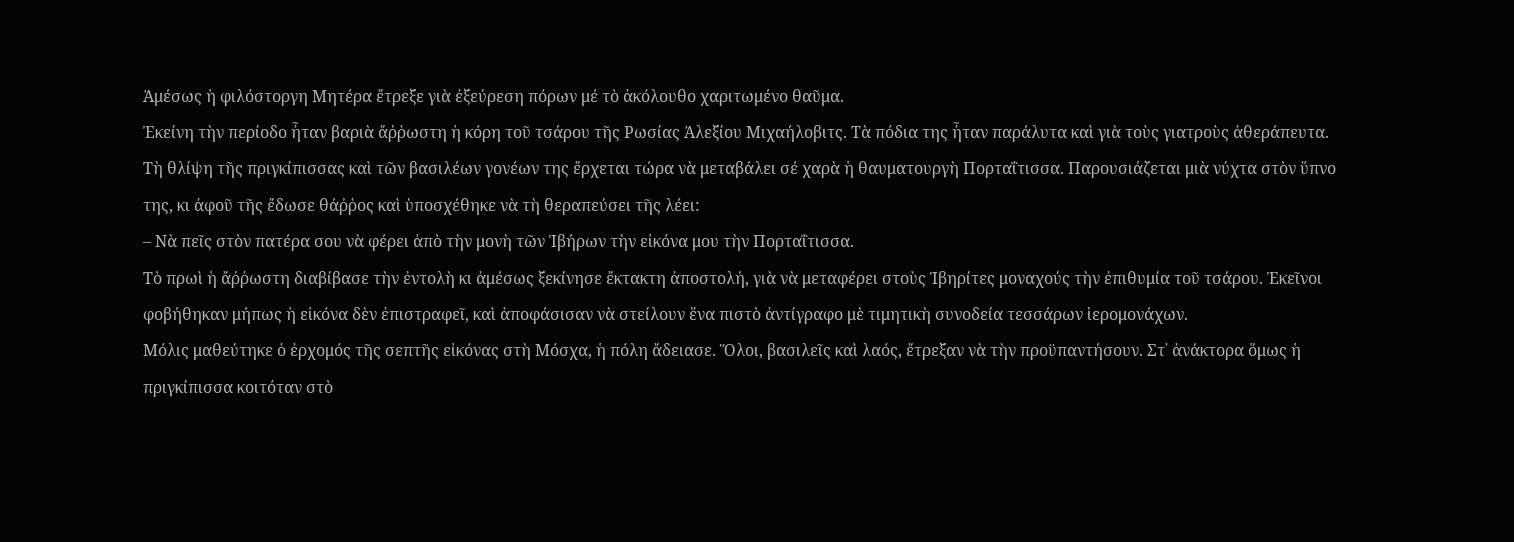Ἀμέσως ἡ φιλόστοργη Μητέρα ἔτρεξε γιὰ ἐξεύρεση πόρων μέ τὸ ἀκόλουθο χαριτωμένο θαῦμα.
Ἐκείνη τὴν περίοδο ἦταν βαριὰ ἄῤῥωστη ἡ κόρη τοῦ τσάρου τῆς Ρωσίας Ἀλεξίου Μιχαήλοβιτς. Τὰ πόδια της ἦταν παράλυτα καὶ γιὰ τοὺς γιατροὺς ἀθεράπευτα.
Τὴ θλίψη τῆς πριγκίπισσας καὶ τῶν βασιλέων γονέων της ἔρχεται τώρα νὰ μεταβάλει σέ χαρὰ ἡ θαυματουργὴ Πορταΐτισσα. Παρουσιάζεται μιὰ νύχτα στὸν ὕπνο της, κι ἀφοῦ τῆς ἔδωσε θάῤῥος καὶ ὑποσχέθηκε νὰ τὴ θεραπεύσει τῆς λέει:
– Νὰ πεῖς στὸν πατέρα σου νὰ φέρει ἀπὸ τὴν μονὴ τῶν Ἰβήρων τὴν εἰκόνα μου τὴν Πορταΐτισσα.
Τὸ πρωὶ ἡ ἄῤῥωστη διαβίβασε τὴν ἐντολὴ κι ἀμέσως ξεκίνησε ἔκτακτη ἀποστολή, γιὰ νὰ μεταφέρει στοὺς Ἰβηρίτες μοναχούς τὴν ἐπιθυμία τοῦ τσάρου. Ἐκεῖνοι φοβήθηκαν μήπως ἡ εἰκόνα δὲν ἐπιστραφεῖ, καὶ ἀποφάσισαν νὰ στείλουν ἕνα πιστὸ ἀντίγραφο μὲ τιμητικὴ συνοδεία τεσσάρων ἱερομονάχων.
Μόλις μαθεύτηκε ὁ ἐρχομός τῆς σεπτῆς εἰκόνας στὴ Μόσχα, ἡ πόλη ἄδειασε. Ὅλοι, βασιλεῖς καὶ λαός, ἔτρεξαν νὰ τὴν προϋπαντήσουν. Στ᾿ ἀνάκτορα ὅμως ἡ πριγκίπισσα κοιτόταν στὸ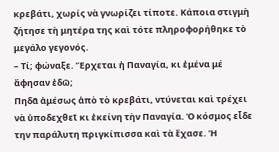κρεβάτι, χωρίς νὰ γνωρίζει τίποτε. Κάποια στιγμὴ ζήτησε τὴ μητέρα της καὶ τότε πληροφορήθηκε τὸ μεγάλο γεγονός.
– Τί; φώναξε. Ἔρχεται ἡ Παναγία, κι ἐμένα μέ ἄφησαν ἐδῶ;
Πηδᾶ ἀμέσως ἀπὸ τὸ κρεβάτι, ντύνεται καὶ τρέχει νὰ ὑποδεχθεῖ κι ἐκείνη τὴν Παναγία. Ὁ κόσμος εἶδε την παράλυτη πριγκίπισσα καὶ τὰ ἔχασε. Ἡ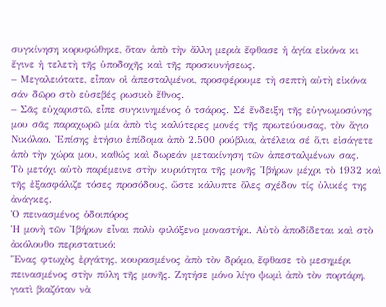συγκίνηση κορυφώθηκε, ὅταν ἀπὸ τὴν ἄλλη μεριὰ ἔφθασε ἡ ἁγία εἰκόνα κι ἔγινε ἡ τελετὴ τῆς ὑποδοχῆς καὶ τῆς προσκυνήσεως.
– Μεγαλειότατε, εἶπαν οἱ ἀπεσταλμένοι, προσφέρουμε τὴ σεπτὴ αὐτὴ εἰκόνα σάν δῶρο στὸ εὐσεβές ρωσικὸ ἔθνος.
– Σᾶς εὐχαριστῶ, εἶπε συγκινημένος ὁ τσάρος. Σέ ἔνδειξη τῆς εὐγνωμοσύνης μου σᾶς παραχωρῶ μία ἀπὸ τὶς καλύτερες μονές τῆς πρωτεύουσας, τὸν ἅγιο Νικόλαο. Ἐπίσης ἐτήσιο ἐπίδομα ἀπὸ 2.500 ρούβλια, ἀτέλεια σέ ὅ,τι εἰσάγετε ἀπὸ τὴν χώρα μου, καθώς καὶ δωρεάν μετακίνηση τῶν ἀπεσταλμένων σας.
Τὸ μετόχι αὐτὸ παρέμεινε στὴν κυριότητα τῆς μονῆς Ἰβήρων μέχρι τὸ 1932 καὶ τῆς ἐξασφάλιζε τόσες προσόδους, ὥστε κάλυπτε ὅλες σχέδον τίς ὑλικές της ἀνάγκες.
Ὁ πεινασμένος ὁδοιπόρος
Ἡ μονὴ τῶν Ἰβήρων εἶναι πολὺ φιλόξενο μοναστήρι. Αὐτὸ ἀποδίδεται καὶ στὸ ἀκόλουθο περιστατικό:
Ἕνας φτωχὸς ἐργάτης, κουρασμένος ἀπὸ τὸν δρόμο, ἔφθασε τὸ μεσημέρι πεινασμένος στὴν πύλη τῆς μονῆς. Ζητήσε μόνο λίγο ψωμὶ ἀπὸ τὸν πορτάρη, γιατὶ βιαζόταν νὰ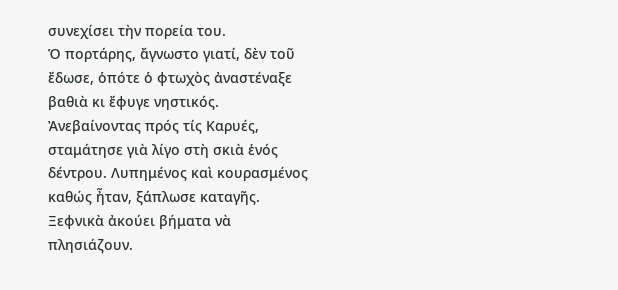συνεχίσει τὴν πορεία του.
Ὁ πορτάρης, ἄγνωστο γιατί, δὲν τοῦ ἔδωσε, ὁπότε ὁ φτωχὸς ἀναστέναξε βαθιὰ κι ἔφυγε νηστικός.
Ἀνεβαίνοντας πρός τίς Καρυές, σταμάτησε γιὰ λίγο στὴ σκιὰ ἑνός δέντρου. Λυπημένος καὶ κουρασμένος καθώς ἦταν, ξάπλωσε καταγῆς. Ξεφνικὰ ἀκούει βήματα νὰ πλησιάζουν.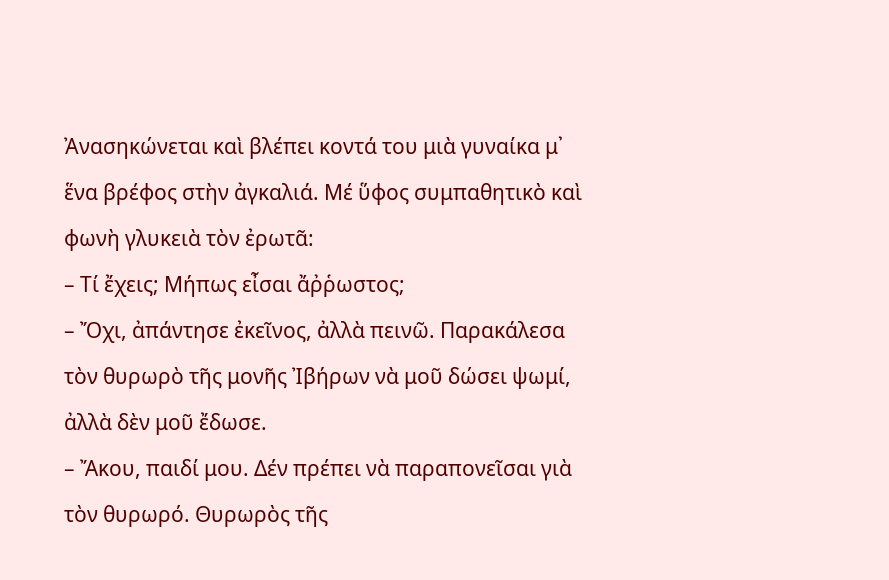Ἀνασηκώνεται καὶ βλέπει κοντά του μιὰ γυναίκα μ᾿ ἕνα βρέφος στὴν ἀγκαλιά. Μέ ὕφος συμπαθητικὸ καὶ φωνὴ γλυκειὰ τὸν ἐρωτᾶ:
– Τί ἔχεις; Μήπως εἶσαι ἄῤῥωστος;
– Ὄχι, ἀπάντησε ἐκεῖνος, ἀλλὰ πεινῶ. Παρακάλεσα τὸν θυρωρὸ τῆς μονῆς Ἰβήρων νὰ μοῦ δώσει ψωμί, ἀλλὰ δὲν μοῦ ἔδωσε.
– Ἄκου, παιδί μου. Δέν πρέπει νὰ παραπονεῖσαι γιὰ τὸν θυρωρό. Θυρωρὸς τῆς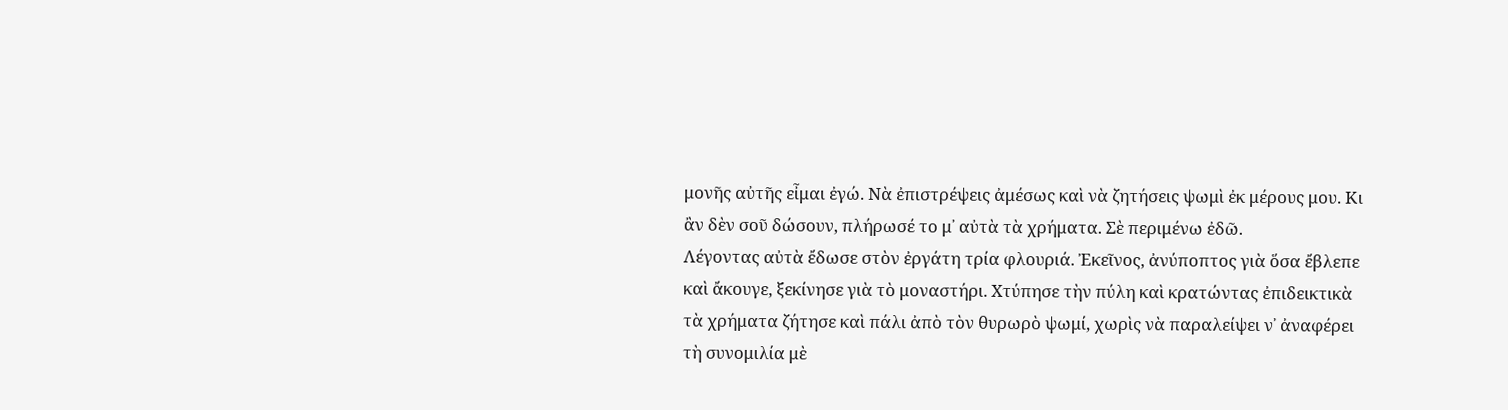μονῆς αὐτῆς εἶμαι ἐγώ. Νὰ ἐπιστρέψεις ἀμέσως καὶ νὰ ζητήσεις ψωμὶ ἐκ μέρους μου. Κι ἂν δὲν σοῦ δώσουν, πλήρωσέ το μ᾿ αὐτὰ τὰ χρήματα. Σὲ περιμένω ἐδῶ.
Λέγοντας αὐτὰ ἔδωσε στὸν ἐργάτη τρία φλουριά. Ἐκεῖνος, ἀνύποπτος γιὰ ὅσα ἔβλεπε καὶ ἄκουγε, ξεκίνησε γιὰ τὸ μοναστήρι. Χτύπησε τὴν πύλη καὶ κρατώντας ἐπιδεικτικὰ τὰ χρήματα ζήτησε καὶ πάλι ἀπὸ τὸν θυρωρὸ ψωμί, χωρὶς νὰ παραλείψει ν᾿ ἀναφέρει τὴ συνομιλία μὲ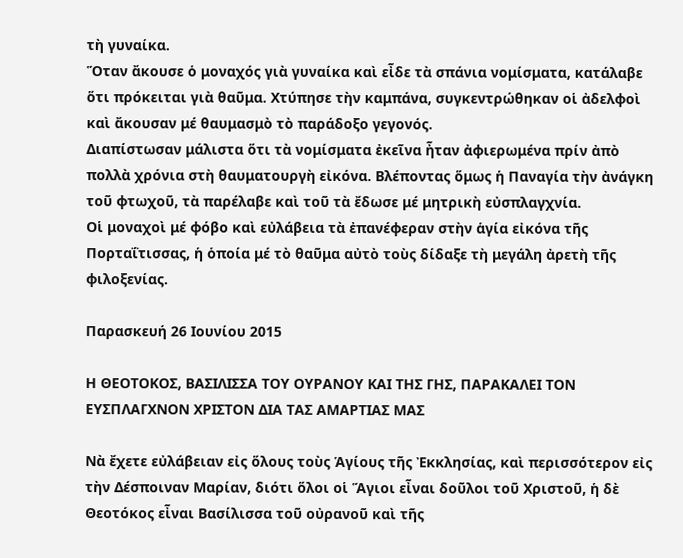τὴ γυναίκα.
Ὅταν ἄκουσε ὁ μοναχός γιὰ γυναίκα καὶ εἶδε τὰ σπάνια νομίσματα, κατάλαβε ὅτι πρόκειται γιὰ θαῦμα. Χτύπησε τὴν καμπάνα, συγκεντρώθηκαν οἱ ἀδελφοὶ καὶ ἄκουσαν μέ θαυμασμὸ τὸ παράδοξο γεγονός.
Διαπίστωσαν μάλιστα ὅτι τὰ νομίσματα ἐκεῖνα ἦταν ἀφιερωμένα πρίν ἀπὸ πολλὰ χρόνια στὴ θαυματουργὴ εἰκόνα. Βλέποντας ὅμως ἡ Παναγία τὴν ἀνάγκη τοῦ φτωχοῦ, τὰ παρέλαβε καὶ τοῦ τὰ ἔδωσε μέ μητρικὴ εὐσπλαγχνία.
Οἱ μοναχοὶ μέ φόβο καὶ εὐλάβεια τὰ ἐπανέφεραν στὴν ἁγία εἰκόνα τῆς Πορταΐτισσας, ἡ ὁποία μέ τὸ θαῦμα αὐτὸ τοὺς δίδαξε τὴ μεγάλη ἀρετὴ τῆς φιλοξενίας.

Παρασκευή 26 Ιουνίου 2015

Η ΘΕΟΤΟΚΟΣ, ΒΑΣΙΛΙΣΣΑ ΤΟΥ ΟΥΡΑΝΟΥ ΚΑΙ ΤΗΣ ΓΗΣ, ΠΑΡΑΚΑΛΕΙ ΤΟΝ ΕΥΣΠΛΑΓΧΝΟΝ ΧΡΙΣΤΟΝ ΔΙΑ ΤΑΣ ΑΜΑΡΤΙΑΣ ΜΑΣ

Νὰ ἔχετε εὐλάβειαν εἰς ὅλους τοὺς Ἁγίους τῆς Ἐκκλησίας, καὶ περισσότερον εἰς τὴν Δέσποιναν Μαρίαν, διότι ὅλοι οἱ Ἅγιοι εἶναι δοῦλοι τοῦ Χριστοῦ, ἡ δὲ Θεοτόκος εἶναι Βασίλισσα τοῦ οὐρανοῦ καὶ τῆς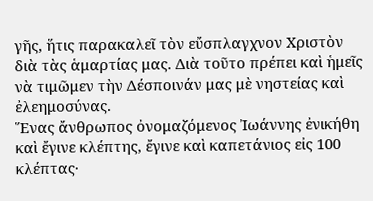γῆς, ἥτις παρακαλεῖ τὸν εὔσπλαγχνον Χριστὸν διὰ τὰς ἁμαρτίας μας. Διὰ τοῦτο πρέπει καὶ ἡμεῖς νὰ τιμῶμεν τὴν Δέσποινάν μας μὲ νηστείας καὶ ἐλεημοσύνας.
Ἕνας ἄνθρωπος ὀνομαζόμενος Ἰωάννης ἐνικήθη καὶ ἔγινε κλέπτης, ἔγινε καὶ καπετάνιος εἰς 100 κλέπτας·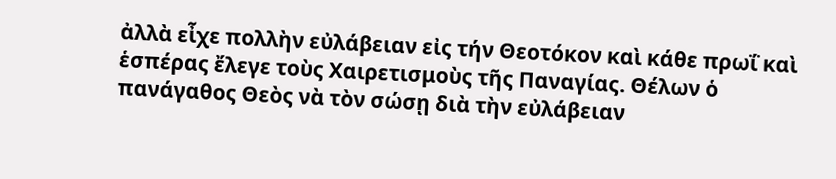ἀλλὰ εἶχε πολλὴν εὐλάβειαν εἰς τήν Θεοτόκον καὶ κάθε πρωΐ καὶ ἑσπέρας ἔλεγε τοὺς Χαιρετισμοὺς τῆς Παναγίας. Θέλων ὁ πανάγαθος Θεὸς νὰ τὸν σώσῃ διὰ τὴν εὐλάβειαν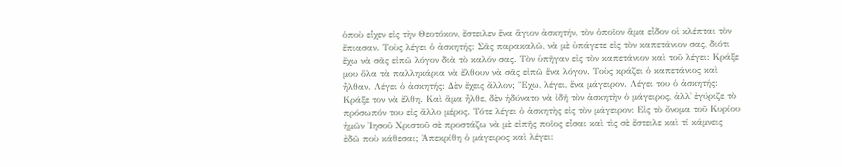ὁποὺ εἶχεν εἰς τὴν Θεοτόκον, ἔστειλεν ἕνα ἅγιον ἀσκητήν, τὸν ὁποῖον ἅμα εἶδον οἱ κλέπται τὸν ἔπιασαν. Τοὺς λέγει ὁ ἀσκητής: Σᾶς παρακαλῶ, νὰ μὲ ὑπάγετε εἰς τὸν καπετάνιον σας, διότι ἔχω νὰ σᾶς εἰπῶ λόγον διὰ τὸ καλόν σας. Τὸν ὑπῆγαν εἰς τὸν καπετάνιον καὶ τοῦ λέγει: Κράξε μου ὅλα τὰ παλληκάρια νὰ ἔλθουν νὰ σᾶς εἰπῶ ἕνα λόγον. Τοὺς κράζει ὁ καπετάνιος καὶ ἦλθαν. Λέγει ὁ ἀσκητής: Δὲν ἔχεις ἄλλον; Ἔχω, λέγει, ἕνα μάγειρον. Λέγει του ὁ ἀσκητής: Κράξε τον νὰ ἔλθη. Καὶ ἅμα ἦλθε, δὲν ἠδύνατο νὰ ἰδῆ τὸν ἀσκητὴν ὁ μάγειρος, ἀλλ᾿ ἐγύριζε τὸ πρόσωπόν του εἰς ἄλλο μέρος. Τότε λέγει ὁ ἀσκητὴς εἰς τὸν μάγειρον: Εἰς τὸ ὄνομα τοῦ Κυρίου ἡμῶν Ἰησοῦ Χριστοῦ σὲ προστάζω νὰ μὲ εἰπῆς ποῖος εἶσαι καὶ τὶς σὲ ἔστειλε καὶ τί κάμνεις ἐδῶ ποὺ κάθεσαι; Ἀπεκρίθη ὁ μάγειρος καὶ λέγει: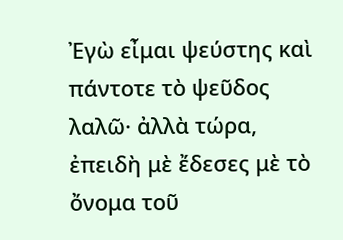Ἐγὼ εἶμαι ψεύστης καὶ πάντοτε τὸ ψεῦδος λαλῶ· ἀλλὰ τώρα, ἐπειδὴ μὲ ἔδεσες μὲ τὸ ὄνομα τοῦ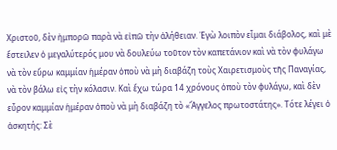Χριστοῦ, δὲν ἠμπορῶ παρὰ νὰ εἰπῶ τὴν ἀλήθειαν. Ἐγὼ λοιπὸν εἶμαι διάβολος, καὶ μὲ ἔστειλεν ὁ μεγαλύτερός μου νὰ δουλεύω τοῦτον τὸν καπετάνιον καὶ νὰ τὸν φυλάγω νὰ τὸν εὕρω καμμίαν ἡμέραν ὁποὺ νὰ μὴ διαβάζη τοὺς Χαιρετισμοὺς τῆς Παναγίας, νὰ τὸν βάλω εἰς τὴν κόλασιν. Καὶ ἔχω τώρα 14 χρόνους ὁποὺ τὸν φυλάγω, καὶ δὲν εὗρον καμμίαν ἡμέραν ὁποὺ νὰ μὴ διαβάζη τὸ «Ἄγγελος πρωτοστάτης». Τότε λέγει ὁ ἀσκητής: Σὲ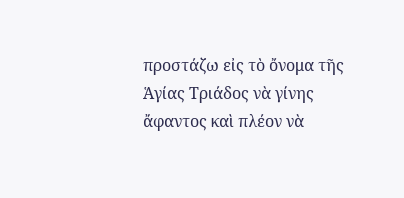προστάζω εἰς τὸ ὄνομα τῆς Ἁγίας Τριάδος νὰ γίνης ἄφαντος καὶ πλέον νὰ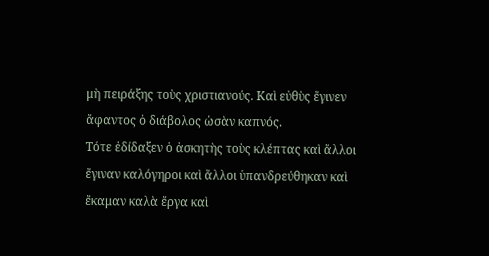μὴ πειράξης τοὺς χριστιανούς. Καὶ εὐθὺς ἔγινεν ἄφαντος ὁ διάβολος ὡσὰν καπνός.
Τότε ἐδίδαξεν ὁ ἀσκητὴς τοὺς κλέπτας καὶ ἄλλοι ἔγιναν καλόγηροι καὶ ἄλλοι ὑπανδρεύθηκαν καὶ ἔκαμαν καλὰ ἔργα καὶ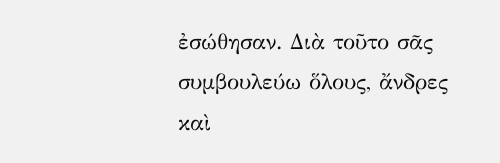ἐσώθησαν. Διὰ τοῦτο σᾶς συμβουλεύω ὅλους, ἄνδρες καὶ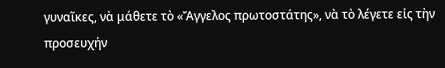γυναῖκες, νὰ μάθετε τὸ «Ἄγγελος πρωτοστάτης», νὰ τὸ λέγετε εἰς τὴν προσευχήν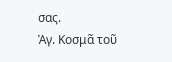σας.
Ἁγ. Κοσμᾶ τοῦ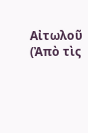Αἰτωλοῦ
(Ἀπὸ τὶς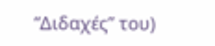“Διδαχές” του)